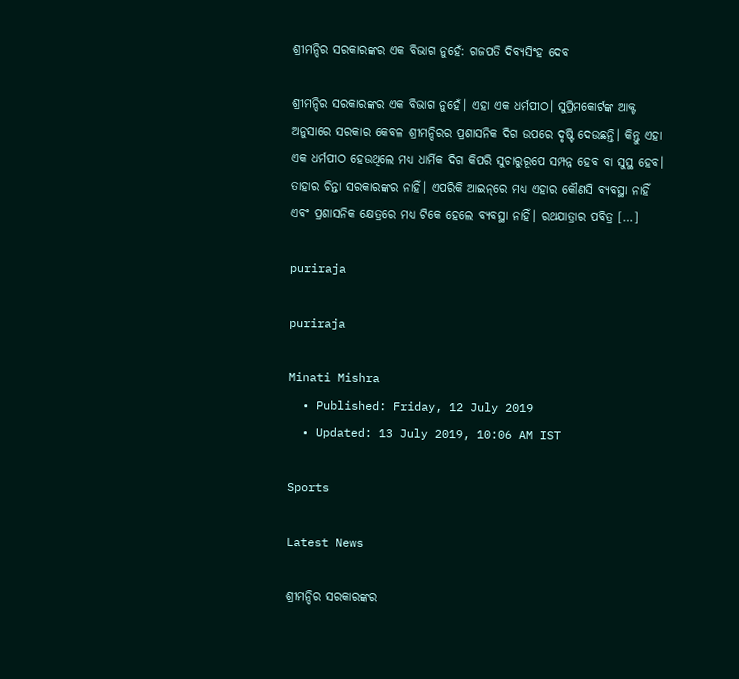ଶ୍ରୀମନ୍ଦିର ସରକାରଙ୍କର ଏକ ବିଭାଗ ନୁହେଁ: ଗଜପତି ଦିବ୍ୟସିଂହ ଦେବ

ଶ୍ରୀମନ୍ଦିର ସରକାରଙ୍କର ଏକ ବିଭାଗ ନୁହେଁ। ଏହା ଏକ ଧର୍ମପୀଠ। ସୁପ୍ରିମକୋର୍ଟଙ୍କ ଆକ୍ଟ ଅନୁସାରେ ସରକାର କେବଳ ଶ୍ରୀମନ୍ଦିରର ପ୍ରଶାସନିକ ଦିଗ ଉପରେ ଦୃଷ୍ଟି ଦେଉଛନ୍ତି। କିନ୍ତୁ ଏହା ଏକ ଧର୍ମପୀଠ ହେଉଥିଲେ ମଧ୍ୟ ଧାର୍ମିକ ଦିଗ କିପରି ସୁଚାରୁରୂପେ ସମ୍ପନ୍ନ ହେବ ବା ସୁସ୍ଥ ହେବ। ତାହାର ଚିନ୍ତା ସରକାରଙ୍କର ନାହିଁ। ଏପରିକି ଆଇନ୍‌ରେ ମଧ୍ୟ ଏହାର କୌଣସି ବ୍ୟବସ୍ଥା ନାହିଁ ଏବଂ ପ୍ରଶାସନିକ କ୍ଷେତ୍ରରେ ମଧ୍ୟ ଟିକେ ହେଲେ ବ୍ୟବସ୍ଥା ନାହିଁ। ରଥଯାତ୍ରାର ପବିତ୍ର […]

puriraja

puriraja

Minati Mishra
  • Published: Friday, 12 July 2019
  • Updated: 13 July 2019, 10:06 AM IST

Sports

Latest News

ଶ୍ରୀମନ୍ଦିର ସରକାରଙ୍କର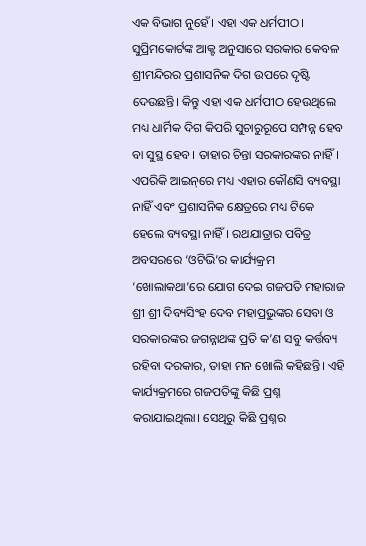ଏକ ବିଭାଗ ନୁହେଁ। ଏହା ଏକ ଧର୍ମପୀଠ। ସୁପ୍ରିମକୋର୍ଟଙ୍କ ଆକ୍ଟ ଅନୁସାରେ ସରକାର କେବଳ ଶ୍ରୀମନ୍ଦିରର ପ୍ରଶାସନିକ ଦିଗ ଉପରେ ଦୃଷ୍ଟି ଦେଉଛନ୍ତି। କିନ୍ତୁ ଏହା ଏକ ଧର୍ମପୀଠ ହେଉଥିଲେ ମଧ୍ୟ ଧାର୍ମିକ ଦିଗ କିପରି ସୁଚାରୁରୂପେ ସମ୍ପନ୍ନ ହେବ ବା ସୁସ୍ଥ ହେବ। ତାହାର ଚିନ୍ତା ସରକାରଙ୍କର ନାହିଁ। ଏପରିକି ଆଇନ୍‌ରେ ମଧ୍ୟ ଏହାର କୌଣସି ବ୍ୟବସ୍ଥା ନାହିଁ ଏବଂ ପ୍ରଶାସନିକ କ୍ଷେତ୍ରରେ ମଧ୍ୟ ଟିକେ ହେଲେ ବ୍ୟବସ୍ଥା ନାହିଁ। ରଥଯାତ୍ରାର ପବିତ୍ର ଅବସରରେ ‘ଓଟିଭି’ର କାର୍ଯ୍ୟକ୍ରମ ‘ଖୋଲାକଥା’ରେ ଯୋଗ ଦେଇ ଗଜପତି ମହାରାଜ ଶ୍ରୀ ଶ୍ରୀ ଦିବ୍ୟସିଂହ ଦେବ ମହାପ୍ରଭୁଙ୍କର ସେବା ଓ ସରକାରଙ୍କର ଜଗନ୍ନାଥଙ୍କ ପ୍ରତି କ’ଣ ସବୁ କର୍ତ୍ତବ୍ୟ ରହିବା ଦରକାର, ତାହା ମନ ଖୋଲି କହିଛନ୍ତି। ଏହି କାର୍ଯ୍ୟକ୍ରମରେ ଗଜପତିଙ୍କୁ କିଛି ପ୍ରଶ୍ନ କରାଯାଇଥିଲା। ସେଥିରୁ କିଛି ପ୍ରଶ୍ନର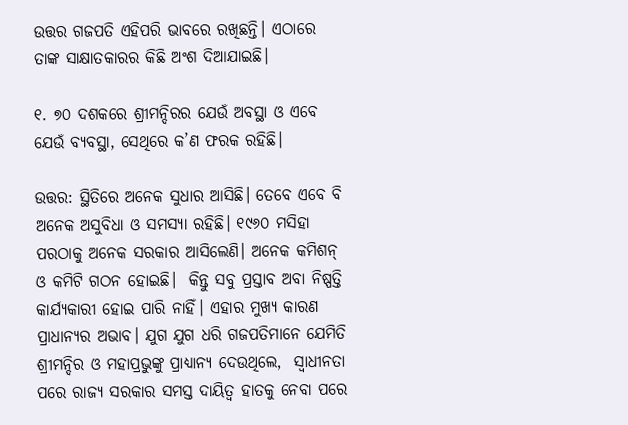ଉତ୍ତର ଗଜପତି ଏହିପରି ଭାବରେ ରଖିଛନ୍ତି। ଏଠାରେ ତାଙ୍କ ସାକ୍ଷାତକାରର କିଛି ଅଂଶ ଦିଆଯାଇଛି।

୧. ୭୦ ଦଶକରେ ଶ୍ରୀମନ୍ଦିରର ଯେଉଁ ଅବସ୍ଥା ଓ ଏବେ ଯେଉଁ ବ୍ୟବସ୍ଥା, ସେଥିରେ କ’ଣ ଫରକ ରହିଛି।

ଉତ୍ତର: ସ୍ଥିତିରେ ଅନେକ ସୁଧାର ଆସିଛି। ତେବେ ଏବେ ବି ଅନେକ ଅସୁବିଧା ଓ ସମସ୍ୟା ରହିଛି। ୧୯୬୦ ମସିହା ପରଠାକୁ ଅନେକ ସରକାର ଆସିଲେଣି। ଅନେକ କମିଶନ୍ ଓ କମିଟି ଗଠନ ହୋଇଛି।  କିନ୍ତୁ ସବୁ ପ୍ରସ୍ତାବ ଅବା ନିଷ୍ପତ୍ତି କାର୍ଯ୍ୟକାରୀ ହୋଇ ପାରି ନାହିଁ। ଏହାର ମୁଖ୍ୟ କାରଣ ପ୍ରାଧାନ୍ୟର ଅଭାବ। ଯୁଗ ଯୁଗ ଧରି ଗଜପତିମାନେ ଯେମିତି ଶ୍ରୀମନ୍ଦିର ଓ ମହାପ୍ରଭୁଙ୍କୁ ପ୍ରାଧ୍ୟାନ୍ୟ ଦେଉଥିଲେ,  ସ୍ୱାଧୀନତା ପରେ ରାଜ୍ୟ ସରକାର ସମସ୍ତ ଦାୟିତ୍ୱ ହାତକୁ ନେବା ପରେ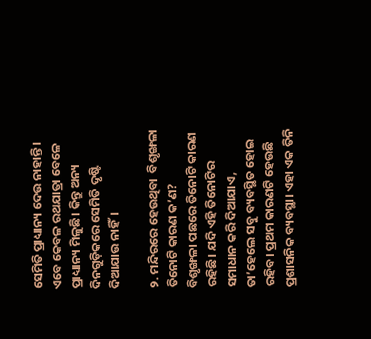ସେମିତି ପ୍ରାଧ୍ୟାନ୍ୟ ଦେଉ ନାହାନ୍ତି। ଏବେ କେବଳ ରଥଯାତ୍ରା ବେଳେ ପ୍ରାଧ୍ୟାନ୍ୟ ମିଳୁଛି। କିନ୍ତୁ ଅନ୍ୟ ଦିନଗୁଡ଼ିକରେ ସେମିତି ଦୃଷ୍ଟି ଦିଆଯାଉ ନାହିଁ।

୨. ମନ୍ଦିରରେ ହେଉଥିବା  ବିଶୃଙ୍ଖଳା ତିନୋଟି କାରଣ କ’ଣ?
ବିଶୃଙ୍ଖଳା ପଛରେ ତିନୋଟି କାରଣ ରହିଛି। ଯଦି ଏହି ତିନୋଟିର ସମାଧାନ କରି ଦିଆଯାଏ, ତା’ହେଲେ ସବୁ ବ୍ୟବସ୍ଥିତ ହୋଇ ରହିବ। ପ୍ରଥମ କାରଣଟି ହେଉଛି ପ୍ରଶାସନିକ ବ୍ୟବସ୍ଥା। ଏହା ଏକ ତିନି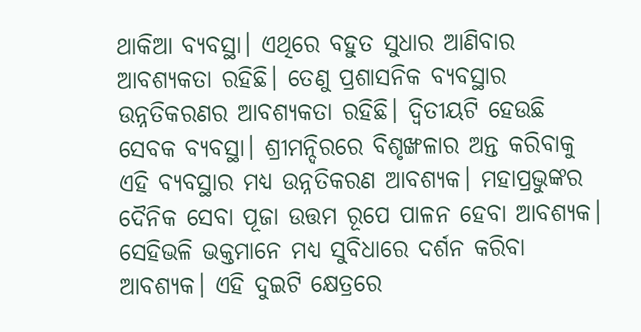ଥାକିଆ ବ୍ୟବସ୍ଥା। ଏଥିରେ ବହୁତ ସୁଧାର ଆଣିବାର ଆବଶ୍ୟକତା ରହିଛି। ତେଣୁ ପ୍ରଶାସନିକ ବ୍ୟବସ୍ଥାର ଉନ୍ନତିକରଣର ଆବଶ୍ୟକତା ରହିଛି। ଦ୍ୱିତୀୟଟି ହେଉଛି ସେବକ ବ୍ୟବସ୍ଥା। ଶ୍ରୀମନ୍ଦିରରେ ବିଶୃଙ୍ଖଳାର ଅନ୍ତ କରିବାକୁ ଏହି ବ୍ୟବସ୍ଥାର ମଧ୍ୟ ଉନ୍ନତିକରଣ ଆବଶ୍ୟକ। ମହାପ୍ରଭୁଙ୍କର ଦୈନିକ ସେବା ପୂଜା ଉତ୍ତମ ରୂପେ ପାଳନ ହେବା ଆବଶ୍ୟକ। ସେହିଭଳି ଭକ୍ତମାନେ ମଧ୍ୟ ସୁବିଧାରେ ଦର୍ଶନ କରିବା ଆବଶ୍ୟକ। ଏହି ଦୁଇଟି କ୍ଷେତ୍ରରେ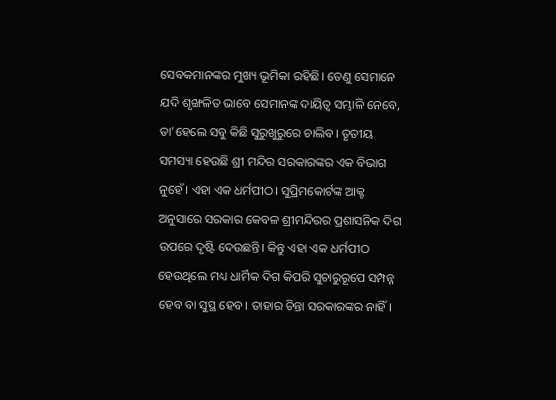ସେବକମାନଙ୍କର ମୁଖ୍ୟ ଭୂମିକା ରହିଛି। ତେଣୁ ସେମାନେ ଯଦି ଶୃଙ୍ଖଳିତ ଭାବେ ସେମାନଙ୍କ ଦାୟିତ୍ୱ ସମ୍ଭାଳି ନେବେ, ତା’ହେଲେ ସବୁ କିଛି ସୁରୁଖୁରୁରେ ଚାଲିବ। ତୃତୀୟ ସମସ୍ୟା ହେଉଛି ଶ୍ରୀ ମନ୍ଦିର ସରକାରଙ୍କର ଏକ ବିଭାଗ ନୁହେଁ। ଏହା ଏକ ଧର୍ମପୀଠ। ସୁପ୍ରିମକୋର୍ଟଙ୍କ ଆକ୍ଟ ଅନୁସାରେ ସରକାର କେବଳ ଶ୍ରୀମନ୍ଦିରର ପ୍ରଶାସନିକ ଦିଗ ଉପରେ ଦୃଷ୍ଟି ଦେଉଛନ୍ତି। କିନ୍ତୁ ଏହା ଏକ ଧର୍ମପୀଠ ହେଉଥିଲେ ମଧ୍ୟ ଧାର୍ମିକ ଦିଗ କିପରି ସୁଚାରୁରୂପେ ସମ୍ପନ୍ନ ହେବ ବା ସୁସ୍ଥ ହେବ। ତାହାର ଚିନ୍ତା ସରକାରଙ୍କର ନାହିଁ।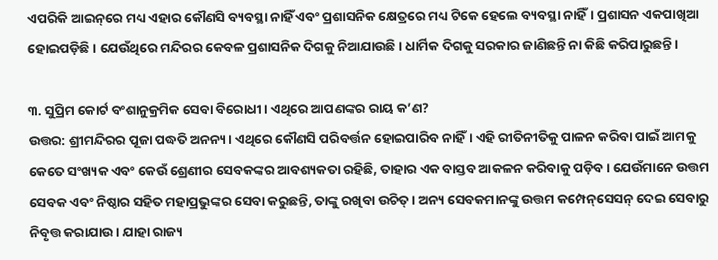ଏପରିକି ଆଇନ୍‌ରେ ମଧ୍ୟ ଏହାର କୌଣସି ବ୍ୟବସ୍ଥା ନାହିଁ ଏବଂ ପ୍ରଶାସନିକ କ୍ଷେତ୍ରରେ ମଧ୍ୟ ଟିକେ ହେଲେ ବ୍ୟବସ୍ଥା ନାହିଁ। ପ୍ରଶାସନ ଏକପାଖିଆ ହୋଇପଡ଼ିଛି। ଯେଉଁଥିରେ ମନ୍ଦିରର କେବଳ ପ୍ରଶାସନିକ ଦିଗକୁ ନିଆଯାଉଛି। ଧାର୍ମିକ ଦିଗକୁ ସରକାର ଜାଣିଛନ୍ତି ନା କିଛି କରିପାରୁଛନ୍ତି।

୩. ସୁପ୍ରିମ କୋର୍ଟ ବଂଶାନୁକ୍ରମିକ ସେବା ବିରୋଧୀ। ଏଥିରେ ଆପଣଙ୍କର ରାୟ କ’ଣ?
ଉତ୍ତର: ଶ୍ରୀମନ୍ଦିରର ପୂଜା ପଦ୍ଧତି ଅନନ୍ୟ। ଏଥିରେ କୌଣସି ପରିବର୍ତ୍ତନ ହୋଇପାରିବ ନାହିଁ। ଏହି ରୀତିନୀତିକୁ ପାଳନ କରିବା ପାଇଁ ଆମକୁ କେତେ ସଂଖ୍ୟକ ଏବଂ କେଉଁ ଶ୍ରେଣୀର ସେବକଙ୍କର ଆବଶ୍ୟକତା ରହିଛି, ତାହାର ଏକ ବାସ୍ତବ ଆକଳନ କରିବାକୁ ପଡ଼ିବ। ଯେଉଁମାନେ ଉତ୍ତମ ସେବକ ଏବଂ ନିଷ୍ଠାର ସହିତ ମହାପ୍ରଭୁଙ୍କର ସେବା କରୁଛନ୍ତି, ତାଙ୍କୁ ରଖିବା ଉଚିତ୍‌। ଅନ୍ୟ ସେବକମାନଙ୍କୁ ଉତ୍ତମ କମ୍ପେନ୍‌ସେସନ୍‌ ଦେଇ ସେବାରୁ ନିବୃତ୍ତ କରାଯାଉ। ଯାହା ରାଜ୍ୟ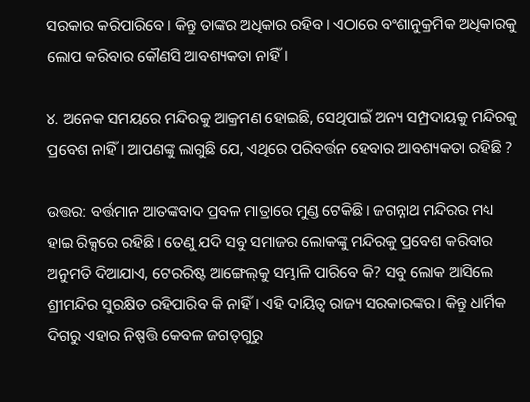ସରକାର କରିପାରିବେ। କିନ୍ତୁ ତାଙ୍କର ଅଧିକାର ରହିବ। ଏଠାରେ ବଂଶାନୁକ୍ରମିକ ଅଧିକାରକୁ ଲୋପ କରିବାର କୌଣସି ଆବଶ୍ୟକତା ନାହିଁ।

୪. ଅନେକ ସମୟରେ ମନ୍ଦିରକୁ ଆକ୍ରମଣ ହୋଇଛି, ସେଥିପାଇଁ ଅନ୍ୟ ସମ୍ପ୍ରଦାୟକୁ ମନ୍ଦିରକୁ ପ୍ରବେଶ ନାହିଁ। ଆପଣଙ୍କୁ ଲାଗୁଛି ଯେ, ଏଥିରେ ପରିବର୍ତ୍ତନ ହେବାର ଆବଶ୍ୟକତା ରହିଛି ?

ଉତ୍ତର: ବର୍ତ୍ତମାନ ଆତଙ୍କବାଦ ପ୍ରବଳ ମାତ୍ରାରେ ମୁଣ୍ଡ ଟେକିଛି। ଜଗନ୍ନାଥ ମନ୍ଦିରର ମଧ୍ୟ ହାଇ ରିକ୍ସରେ ରହିଛି। ତେଣୁ ଯଦି ସବୁ ସମାଜର ଲୋକଙ୍କୁ ମନ୍ଦିରକୁ ପ୍ରବେଶ କରିବାର ଅନୁମତି ଦିଆଯାଏ, ଟେରରିଷ୍ଟ ଆଙ୍ଗେଲ୍‌କୁ ସମ୍ଭାଳି ପାରିବେ କି? ସବୁ ଲୋକ ଆସିଲେ ଶ୍ରୀମନ୍ଦିର ସୁରକ୍ଷିତ ରହିପାରିବ କି ନାହିଁ। ଏହି ଦାୟିତ୍ୱ ରାଜ୍ୟ ସରକାରଙ୍କର। କିନ୍ତୁ ଧାର୍ମିକ ଦିଗରୁ ଏହାର ନିଷ୍ପତ୍ତି କେବଳ ଜଗତ୍‌ଗୁରୁ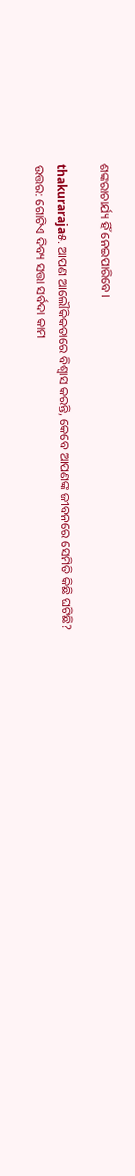ଶଙ୍କରାଚାର୍ଯ୍ୟ ହିଁ ନେଇପାରିବେ।

thakuraraja୫. ଆପଣ ଆଲୌକିକତାରେ ବିଶ୍ୱାସ କରନ୍ତି, କେବେ ଆପଣଙ୍କ ଜୀବନରେ ସେମିତି କିଛି ଘଟିଛି?
ଉତ୍ତର: ଗୋଟିଏ ଦିବ୍ୟ ସତ୍ତା ସର୍ବଦା କାମ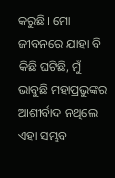କରୁଛି। ମୋ ଜୀବନରେ ଯାହା ବି କିଛି ଘଟିଛି, ମୁଁ ଭାବୁଛି ମହାପ୍ରଭୁଙ୍କର ଆଶୀର୍ବାଦ ନଥିଲେ ଏହା ସମ୍ଭବ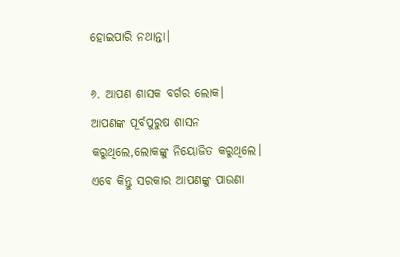ହୋଇପାରି ନଥାନ୍ତା।

୬. ଆପଣ ଶାସକ ବର୍ଗର ଲୋକ। ଆପଣଙ୍କ ପୂର୍ବପୁରୁଷ ଶାସନ କରୁଥିଲେ,ଲୋକଙ୍କୁ ନିୟୋଜିତ କରୁଥିଲେ। ଏବେ କିନ୍ତୁ ସରକାର ଆପଣଙ୍କୁ ପାଉଣା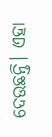ଦେଉଛନ୍ତି। ଏହା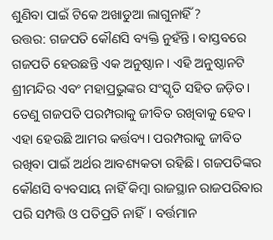ଶୁଣିବା ପାଇଁ ଟିକେ ଅଖାଡୁଆ ଲାଗୁନାହିଁ ?
ଉତ୍ତର: ଗଜପତି କୌଣସି ବ୍ୟକ୍ତି ନୁହଁନ୍ତି। ବାସ୍ତବରେ ଗଜପତି ହେଉଛନ୍ତି ଏକ ଅନୁଷ୍ଠାନ। ଏହି ଅନୁଷ୍ଠାନଟି ଶ୍ରୀମନ୍ଦିର ଏବଂ ମହାପ୍ରଭୁଙ୍କର ସଂସ୍କୃତି ସହିତ ଜଡ଼ିତ। ତେଣୁ ଗଜପତି ପରମ୍ପରାକୁ ଜୀବିତ ରଖିବାକୁ ହେବ। ଏହା ହେଉଛି ଆମର କର୍ତ୍ତବ୍ୟ। ପରମ୍ପରାକୁ ଜୀବିତ ରଖିବା ପାଇଁ ଅର୍ଥର ଆବଶ୍ୟକତା ରହିଛି। ଗଜପତିଙ୍କର କୌଣସି ବ୍ୟବସାୟ ନାହିଁ କିମ୍ୱା ରାଜସ୍ଥାନ ରାଜପରିବାର ପରି ସମ୍ପତ୍ତି ଓ ପତିପ୍ରତି ନାହିଁ। ବର୍ତ୍ତମାନ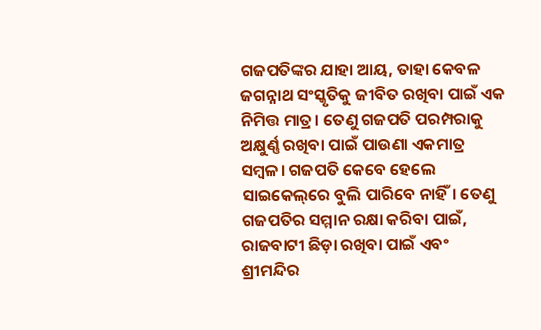ଗଜପତିଙ୍କର ଯାହା ଆୟ, ତାହା କେବଳ ଜଗନ୍ନାଥ ସଂସ୍କୃତିକୁ ଜୀବିତ ରଖିବା ପାଇଁ ଏକ ନିମିତ୍ତ ମାତ୍ର। ତେଣୁ ଗଜପତି ପରମ୍ପରାକୁ ଅକ୍ଷୁର୍ଣ୍ଣ ରଖିବା ପାଇଁ ପାଉଣା ଏକମାତ୍ର ସମ୍ୱଳ। ଗଜପତି କେବେ ହେଲେ ସାଇକେଲ୍‌ରେ ବୁଲି ପାରିବେ ନାହିଁ। ତେଣୁ ଗଜପତିର ସମ୍ମାନ ରକ୍ଷା କରିବା ପାଇଁ, ରାଜବାଟୀ ଛିଡ଼ା ରଖିବା ପାଇଁ ଏବଂ ଶ୍ରୀମନ୍ଦିର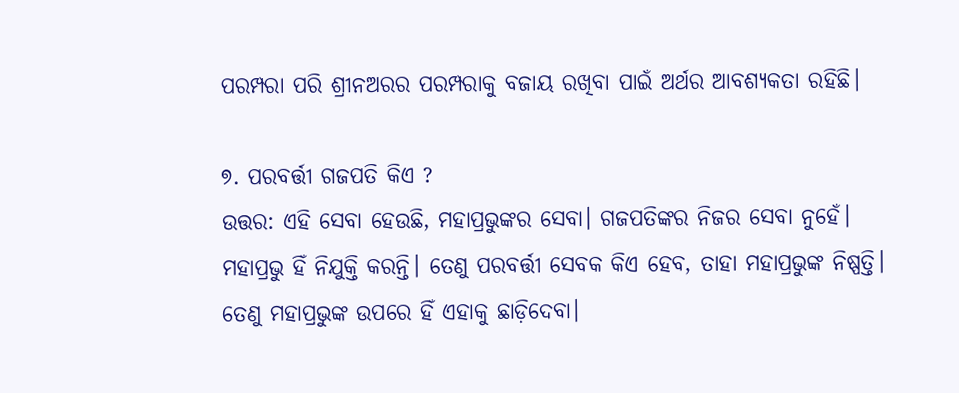ପରମ୍ପରା ପରି ଶ୍ରୀନଅରର ପରମ୍ପରାକୁ ବଜାୟ ରଖିବା ପାଇଁ ଅର୍ଥର ଆବଶ୍ୟକତା ରହିଛି।

୭. ପରବର୍ତ୍ତୀ ଗଜପତି କିଏ ?
ଉତ୍ତର: ଏହି ସେବା ହେଉଛି, ମହାପ୍ରଭୁଙ୍କର ସେବା। ଗଜପତିଙ୍କର ନିଜର ସେବା ନୁହେଁ। ମହାପ୍ରଭୁ ହିଁ ନିଯୁକ୍ତି କରନ୍ତି। ତେଣୁ ପରବର୍ତ୍ତୀ ସେବକ କିଏ ହେବ, ତାହା ମହାପ୍ରଭୁଙ୍କ ନିଷ୍ପତ୍ତି। ତେଣୁ ମହାପ୍ରଭୁଙ୍କ ଉପରେ ହିଁ ଏହାକୁ ଛାଡ଼ିଦେବା।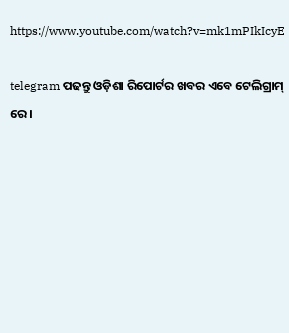https://www.youtube.com/watch?v=mk1mPIkIcyE

telegram ପଢନ୍ତୁ ଓଡ଼ିଶା ରିପୋର୍ଟର ଖବର ଏବେ ଟେଲିଗ୍ରାମ୍ ରେ।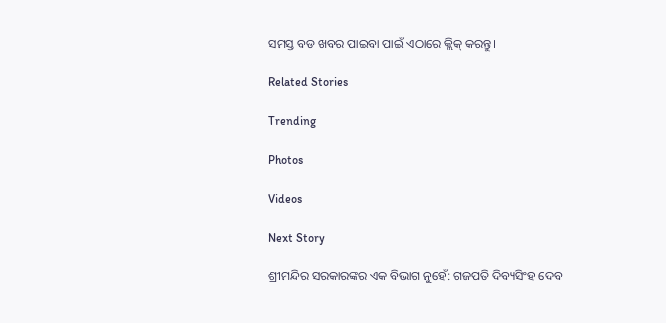ସମସ୍ତ ବଡ ଖବର ପାଇବା ପାଇଁ ଏଠାରେ କ୍ଲିକ୍ କରନ୍ତୁ।

Related Stories

Trending

Photos

Videos

Next Story

ଶ୍ରୀମନ୍ଦିର ସରକାରଙ୍କର ଏକ ବିଭାଗ ନୁହେଁ: ଗଜପତି ଦିବ୍ୟସିଂହ ଦେବ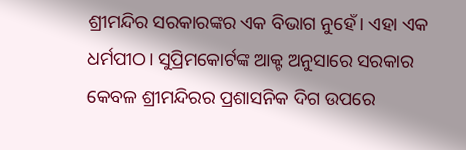ଶ୍ରୀମନ୍ଦିର ସରକାରଙ୍କର ଏକ ବିଭାଗ ନୁହେଁ। ଏହା ଏକ ଧର୍ମପୀଠ। ସୁପ୍ରିମକୋର୍ଟଙ୍କ ଆକ୍ଟ ଅନୁସାରେ ସରକାର କେବଳ ଶ୍ରୀମନ୍ଦିରର ପ୍ରଶାସନିକ ଦିଗ ଉପରେ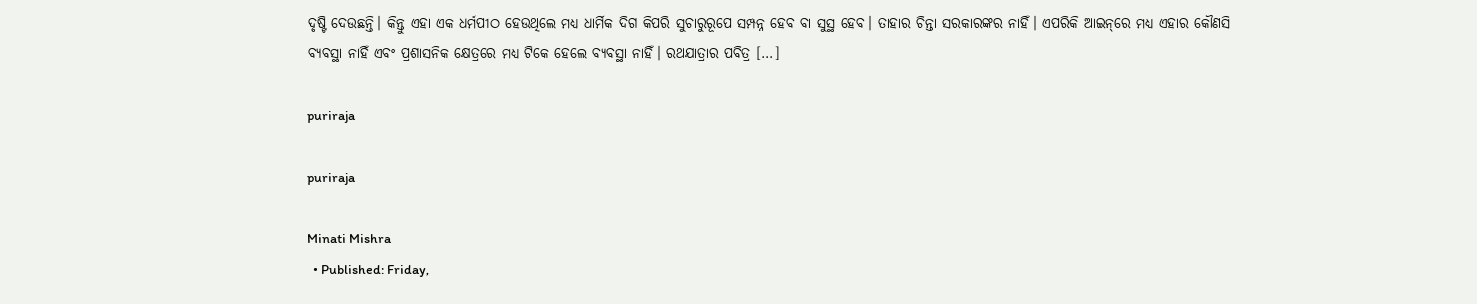ଦୃଷ୍ଟି ଦେଉଛନ୍ତି। କିନ୍ତୁ ଏହା ଏକ ଧର୍ମପୀଠ ହେଉଥିଲେ ମଧ୍ୟ ଧାର୍ମିକ ଦିଗ କିପରି ସୁଚାରୁରୂପେ ସମ୍ପନ୍ନ ହେବ ବା ସୁସ୍ଥ ହେବ। ତାହାର ଚିନ୍ତା ସରକାରଙ୍କର ନାହିଁ। ଏପରିକି ଆଇନ୍‌ରେ ମଧ୍ୟ ଏହାର କୌଣସି ବ୍ୟବସ୍ଥା ନାହିଁ ଏବଂ ପ୍ରଶାସନିକ କ୍ଷେତ୍ରରେ ମଧ୍ୟ ଟିକେ ହେଲେ ବ୍ୟବସ୍ଥା ନାହିଁ। ରଥଯାତ୍ରାର ପବିତ୍ର […]

puriraja

puriraja

Minati Mishra
  • Published: Friday,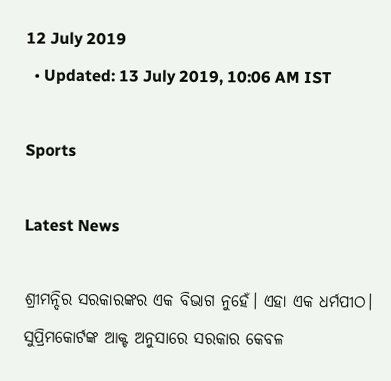12 July 2019
  • Updated: 13 July 2019, 10:06 AM IST

Sports

Latest News

ଶ୍ରୀମନ୍ଦିର ସରକାରଙ୍କର ଏକ ବିଭାଗ ନୁହେଁ। ଏହା ଏକ ଧର୍ମପୀଠ। ସୁପ୍ରିମକୋର୍ଟଙ୍କ ଆକ୍ଟ ଅନୁସାରେ ସରକାର କେବଳ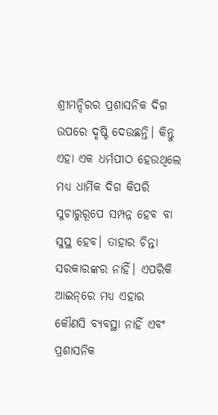ଶ୍ରୀମନ୍ଦିରର ପ୍ରଶାସନିକ ଦିଗ ଉପରେ ଦୃଷ୍ଟି ଦେଉଛନ୍ତି। କିନ୍ତୁ ଏହା ଏକ ଧର୍ମପୀଠ ହେଉଥିଲେ ମଧ୍ୟ ଧାର୍ମିକ ଦିଗ କିପରି ସୁଚାରୁରୂପେ ସମ୍ପନ୍ନ ହେବ ବା ସୁସ୍ଥ ହେବ। ତାହାର ଚିନ୍ତା ସରକାରଙ୍କର ନାହିଁ। ଏପରିକି ଆଇନ୍‌ରେ ମଧ୍ୟ ଏହାର କୌଣସି ବ୍ୟବସ୍ଥା ନାହିଁ ଏବଂ ପ୍ରଶାସନିକ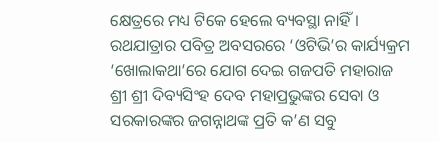କ୍ଷେତ୍ରରେ ମଧ୍ୟ ଟିକେ ହେଲେ ବ୍ୟବସ୍ଥା ନାହିଁ। ରଥଯାତ୍ରାର ପବିତ୍ର ଅବସରରେ ‘ଓଟିଭି’ର କାର୍ଯ୍ୟକ୍ରମ ‘ଖୋଲାକଥା’ରେ ଯୋଗ ଦେଇ ଗଜପତି ମହାରାଜ ଶ୍ରୀ ଶ୍ରୀ ଦିବ୍ୟସିଂହ ଦେବ ମହାପ୍ରଭୁଙ୍କର ସେବା ଓ ସରକାରଙ୍କର ଜଗନ୍ନାଥଙ୍କ ପ୍ରତି କ’ଣ ସବୁ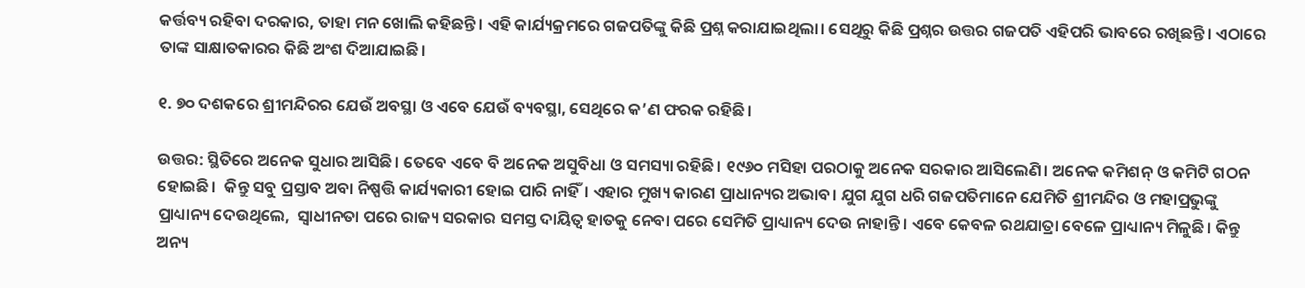କର୍ତ୍ତବ୍ୟ ରହିବା ଦରକାର, ତାହା ମନ ଖୋଲି କହିଛନ୍ତି। ଏହି କାର୍ଯ୍ୟକ୍ରମରେ ଗଜପତିଙ୍କୁ କିଛି ପ୍ରଶ୍ନ କରାଯାଇଥିଲା। ସେଥିରୁ କିଛି ପ୍ରଶ୍ନର ଉତ୍ତର ଗଜପତି ଏହିପରି ଭାବରେ ରଖିଛନ୍ତି। ଏଠାରେ ତାଙ୍କ ସାକ୍ଷାତକାରର କିଛି ଅଂଶ ଦିଆଯାଇଛି।

୧. ୭୦ ଦଶକରେ ଶ୍ରୀମନ୍ଦିରର ଯେଉଁ ଅବସ୍ଥା ଓ ଏବେ ଯେଉଁ ବ୍ୟବସ୍ଥା, ସେଥିରେ କ’ଣ ଫରକ ରହିଛି।

ଉତ୍ତର: ସ୍ଥିତିରେ ଅନେକ ସୁଧାର ଆସିଛି। ତେବେ ଏବେ ବି ଅନେକ ଅସୁବିଧା ଓ ସମସ୍ୟା ରହିଛି। ୧୯୬୦ ମସିହା ପରଠାକୁ ଅନେକ ସରକାର ଆସିଲେଣି। ଅନେକ କମିଶନ୍ ଓ କମିଟି ଗଠନ ହୋଇଛି।  କିନ୍ତୁ ସବୁ ପ୍ରସ୍ତାବ ଅବା ନିଷ୍ପତ୍ତି କାର୍ଯ୍ୟକାରୀ ହୋଇ ପାରି ନାହିଁ। ଏହାର ମୁଖ୍ୟ କାରଣ ପ୍ରାଧାନ୍ୟର ଅଭାବ। ଯୁଗ ଯୁଗ ଧରି ଗଜପତିମାନେ ଯେମିତି ଶ୍ରୀମନ୍ଦିର ଓ ମହାପ୍ରଭୁଙ୍କୁ ପ୍ରାଧ୍ୟାନ୍ୟ ଦେଉଥିଲେ,  ସ୍ୱାଧୀନତା ପରେ ରାଜ୍ୟ ସରକାର ସମସ୍ତ ଦାୟିତ୍ୱ ହାତକୁ ନେବା ପରେ ସେମିତି ପ୍ରାଧ୍ୟାନ୍ୟ ଦେଉ ନାହାନ୍ତି। ଏବେ କେବଳ ରଥଯାତ୍ରା ବେଳେ ପ୍ରାଧ୍ୟାନ୍ୟ ମିଳୁଛି। କିନ୍ତୁ ଅନ୍ୟ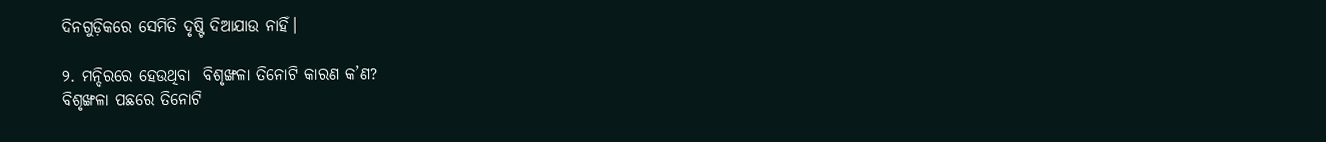ଦିନଗୁଡ଼ିକରେ ସେମିତି ଦୃଷ୍ଟି ଦିଆଯାଉ ନାହିଁ।

୨. ମନ୍ଦିରରେ ହେଉଥିବା  ବିଶୃଙ୍ଖଳା ତିନୋଟି କାରଣ କ’ଣ?
ବିଶୃଙ୍ଖଳା ପଛରେ ତିନୋଟି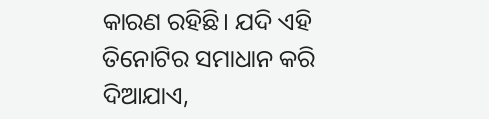କାରଣ ରହିଛି। ଯଦି ଏହି ତିନୋଟିର ସମାଧାନ କରି ଦିଆଯାଏ,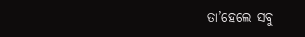ତା’ହେଲେ ସବୁ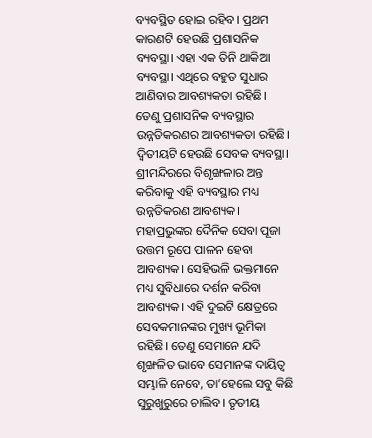ବ୍ୟବସ୍ଥିତ ହୋଇ ରହିବ। ପ୍ରଥମ କାରଣଟି ହେଉଛି ପ୍ରଶାସନିକ ବ୍ୟବସ୍ଥା। ଏହା ଏକ ତିନି ଥାକିଆ ବ୍ୟବସ୍ଥା। ଏଥିରେ ବହୁତ ସୁଧାର ଆଣିବାର ଆବଶ୍ୟକତା ରହିଛି। ତେଣୁ ପ୍ରଶାସନିକ ବ୍ୟବସ୍ଥାର ଉନ୍ନତିକରଣର ଆବଶ୍ୟକତା ରହିଛି। ଦ୍ୱିତୀୟଟି ହେଉଛି ସେବକ ବ୍ୟବସ୍ଥା। ଶ୍ରୀମନ୍ଦିରରେ ବିଶୃଙ୍ଖଳାର ଅନ୍ତ କରିବାକୁ ଏହି ବ୍ୟବସ୍ଥାର ମଧ୍ୟ ଉନ୍ନତିକରଣ ଆବଶ୍ୟକ। ମହାପ୍ରଭୁଙ୍କର ଦୈନିକ ସେବା ପୂଜା ଉତ୍ତମ ରୂପେ ପାଳନ ହେବା ଆବଶ୍ୟକ। ସେହିଭଳି ଭକ୍ତମାନେ ମଧ୍ୟ ସୁବିଧାରେ ଦର୍ଶନ କରିବା ଆବଶ୍ୟକ। ଏହି ଦୁଇଟି କ୍ଷେତ୍ରରେ ସେବକମାନଙ୍କର ମୁଖ୍ୟ ଭୂମିକା ରହିଛି। ତେଣୁ ସେମାନେ ଯଦି ଶୃଙ୍ଖଳିତ ଭାବେ ସେମାନଙ୍କ ଦାୟିତ୍ୱ ସମ୍ଭାଳି ନେବେ, ତା’ହେଲେ ସବୁ କିଛି ସୁରୁଖୁରୁରେ ଚାଲିବ। ତୃତୀୟ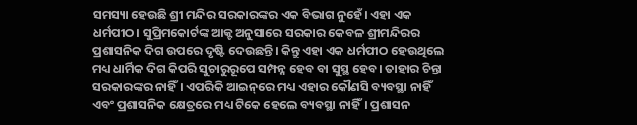ସମସ୍ୟା ହେଉଛି ଶ୍ରୀ ମନ୍ଦିର ସରକାରଙ୍କର ଏକ ବିଭାଗ ନୁହେଁ। ଏହା ଏକ ଧର୍ମପୀଠ। ସୁପ୍ରିମକୋର୍ଟଙ୍କ ଆକ୍ଟ ଅନୁସାରେ ସରକାର କେବଳ ଶ୍ରୀମନ୍ଦିରର ପ୍ରଶାସନିକ ଦିଗ ଉପରେ ଦୃଷ୍ଟି ଦେଉଛନ୍ତି। କିନ୍ତୁ ଏହା ଏକ ଧର୍ମପୀଠ ହେଉଥିଲେ ମଧ୍ୟ ଧାର୍ମିକ ଦିଗ କିପରି ସୁଚାରୁରୂପେ ସମ୍ପନ୍ନ ହେବ ବା ସୁସ୍ଥ ହେବ। ତାହାର ଚିନ୍ତା ସରକାରଙ୍କର ନାହିଁ। ଏପରିକି ଆଇନ୍‌ରେ ମଧ୍ୟ ଏହାର କୌଣସି ବ୍ୟବସ୍ଥା ନାହିଁ ଏବଂ ପ୍ରଶାସନିକ କ୍ଷେତ୍ରରେ ମଧ୍ୟ ଟିକେ ହେଲେ ବ୍ୟବସ୍ଥା ନାହିଁ। ପ୍ରଶାସନ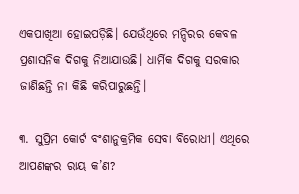ଏକପାଖିଆ ହୋଇପଡ଼ିଛି। ଯେଉଁଥିରେ ମନ୍ଦିରର କେବଳ ପ୍ରଶାସନିକ ଦିଗକୁ ନିଆଯାଉଛି। ଧାର୍ମିକ ଦିଗକୁ ସରକାର ଜାଣିଛନ୍ତି ନା କିଛି କରିପାରୁଛନ୍ତି।

୩. ସୁପ୍ରିମ କୋର୍ଟ ବଂଶାନୁକ୍ରମିକ ସେବା ବିରୋଧୀ। ଏଥିରେ ଆପଣଙ୍କର ରାୟ କ’ଣ?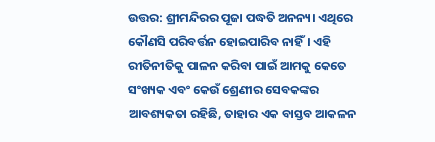ଉତ୍ତର: ଶ୍ରୀମନ୍ଦିରର ପୂଜା ପଦ୍ଧତି ଅନନ୍ୟ। ଏଥିରେ କୌଣସି ପରିବର୍ତ୍ତନ ହୋଇପାରିବ ନାହିଁ। ଏହି ରୀତିନୀତିକୁ ପାଳନ କରିବା ପାଇଁ ଆମକୁ କେତେ ସଂଖ୍ୟକ ଏବଂ କେଉଁ ଶ୍ରେଣୀର ସେବକଙ୍କର ଆବଶ୍ୟକତା ରହିଛି, ତାହାର ଏକ ବାସ୍ତବ ଆକଳନ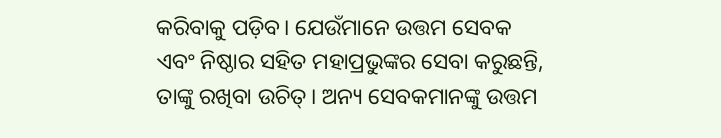କରିବାକୁ ପଡ଼ିବ। ଯେଉଁମାନେ ଉତ୍ତମ ସେବକ ଏବଂ ନିଷ୍ଠାର ସହିତ ମହାପ୍ରଭୁଙ୍କର ସେବା କରୁଛନ୍ତି, ତାଙ୍କୁ ରଖିବା ଉଚିତ୍‌। ଅନ୍ୟ ସେବକମାନଙ୍କୁ ଉତ୍ତମ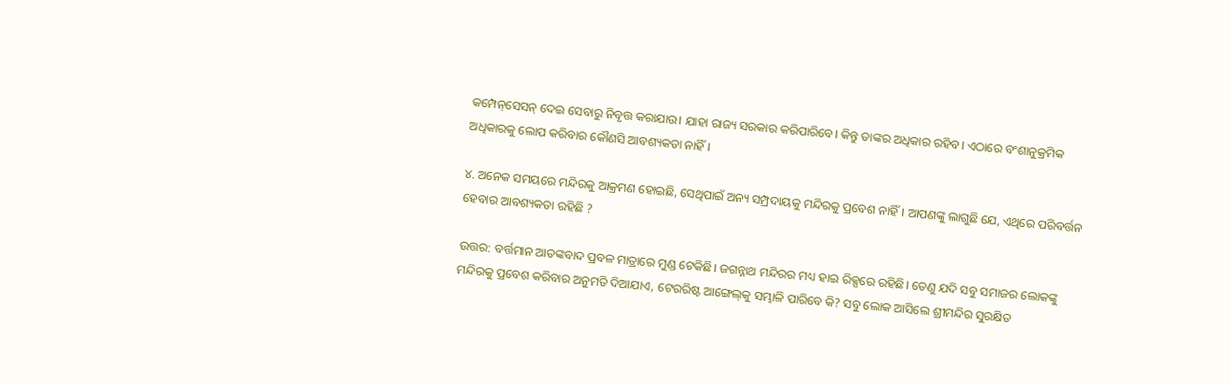କମ୍ପେନ୍‌ସେସନ୍‌ ଦେଇ ସେବାରୁ ନିବୃତ୍ତ କରାଯାଉ। ଯାହା ରାଜ୍ୟ ସରକାର କରିପାରିବେ। କିନ୍ତୁ ତାଙ୍କର ଅଧିକାର ରହିବ। ଏଠାରେ ବଂଶାନୁକ୍ରମିକ ଅଧିକାରକୁ ଲୋପ କରିବାର କୌଣସି ଆବଶ୍ୟକତା ନାହିଁ।

୪. ଅନେକ ସମୟରେ ମନ୍ଦିରକୁ ଆକ୍ରମଣ ହୋଇଛି, ସେଥିପାଇଁ ଅନ୍ୟ ସମ୍ପ୍ରଦାୟକୁ ମନ୍ଦିରକୁ ପ୍ରବେଶ ନାହିଁ। ଆପଣଙ୍କୁ ଲାଗୁଛି ଯେ, ଏଥିରେ ପରିବର୍ତ୍ତନ ହେବାର ଆବଶ୍ୟକତା ରହିଛି ?

ଉତ୍ତର: ବର୍ତ୍ତମାନ ଆତଙ୍କବାଦ ପ୍ରବଳ ମାତ୍ରାରେ ମୁଣ୍ଡ ଟେକିଛି। ଜଗନ୍ନାଥ ମନ୍ଦିରର ମଧ୍ୟ ହାଇ ରିକ୍ସରେ ରହିଛି। ତେଣୁ ଯଦି ସବୁ ସମାଜର ଲୋକଙ୍କୁ ମନ୍ଦିରକୁ ପ୍ରବେଶ କରିବାର ଅନୁମତି ଦିଆଯାଏ, ଟେରରିଷ୍ଟ ଆଙ୍ଗେଲ୍‌କୁ ସମ୍ଭାଳି ପାରିବେ କି? ସବୁ ଲୋକ ଆସିଲେ ଶ୍ରୀମନ୍ଦିର ସୁରକ୍ଷିତ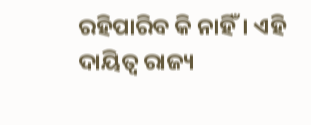ରହିପାରିବ କି ନାହିଁ। ଏହି ଦାୟିତ୍ୱ ରାଜ୍ୟ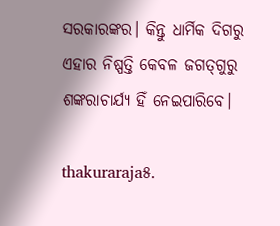ସରକାରଙ୍କର। କିନ୍ତୁ ଧାର୍ମିକ ଦିଗରୁ ଏହାର ନିଷ୍ପତ୍ତି କେବଳ ଜଗତ୍‌ଗୁରୁ ଶଙ୍କରାଚାର୍ଯ୍ୟ ହିଁ ନେଇପାରିବେ।

thakuraraja୫.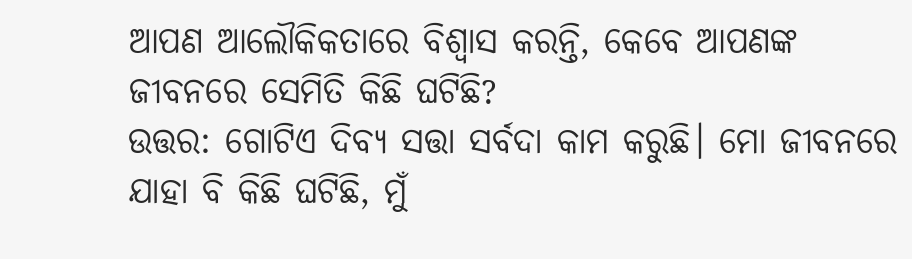ଆପଣ ଆଲୌକିକତାରେ ବିଶ୍ୱାସ କରନ୍ତି, କେବେ ଆପଣଙ୍କ ଜୀବନରେ ସେମିତି କିଛି ଘଟିଛି?
ଉତ୍ତର: ଗୋଟିଏ ଦିବ୍ୟ ସତ୍ତା ସର୍ବଦା କାମ କରୁଛି। ମୋ ଜୀବନରେ ଯାହା ବି କିଛି ଘଟିଛି, ମୁଁ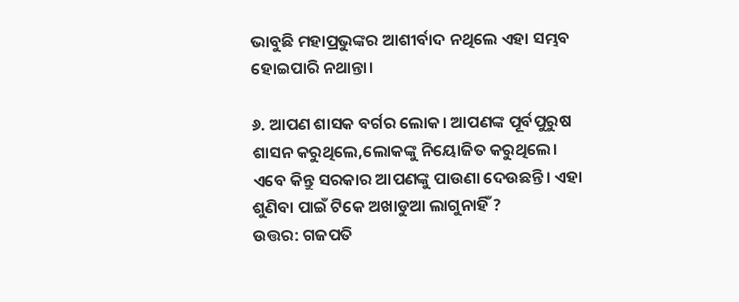ଭାବୁଛି ମହାପ୍ରଭୁଙ୍କର ଆଶୀର୍ବାଦ ନଥିଲେ ଏହା ସମ୍ଭବ ହୋଇପାରି ନଥାନ୍ତା।

୬. ଆପଣ ଶାସକ ବର୍ଗର ଲୋକ। ଆପଣଙ୍କ ପୂର୍ବପୁରୁଷ ଶାସନ କରୁଥିଲେ,ଲୋକଙ୍କୁ ନିୟୋଜିତ କରୁଥିଲେ। ଏବେ କିନ୍ତୁ ସରକାର ଆପଣଙ୍କୁ ପାଉଣା ଦେଉଛନ୍ତି। ଏହା ଶୁଣିବା ପାଇଁ ଟିକେ ଅଖାଡୁଆ ଲାଗୁନାହିଁ ?
ଉତ୍ତର: ଗଜପତି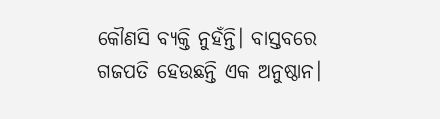କୌଣସି ବ୍ୟକ୍ତି ନୁହଁନ୍ତି। ବାସ୍ତବରେ ଗଜପତି ହେଉଛନ୍ତି ଏକ ଅନୁଷ୍ଠାନ।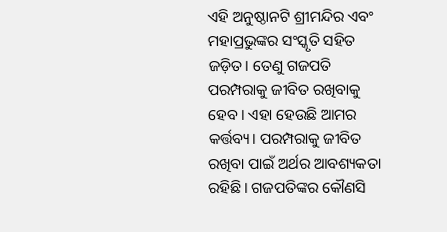ଏହି ଅନୁଷ୍ଠାନଟି ଶ୍ରୀମନ୍ଦିର ଏବଂ ମହାପ୍ରଭୁଙ୍କର ସଂସ୍କୃତି ସହିତ ଜଡ଼ିତ। ତେଣୁ ଗଜପତି ପରମ୍ପରାକୁ ଜୀବିତ ରଖିବାକୁ ହେବ। ଏହା ହେଉଛି ଆମର କର୍ତ୍ତବ୍ୟ। ପରମ୍ପରାକୁ ଜୀବିତ ରଖିବା ପାଇଁ ଅର୍ଥର ଆବଶ୍ୟକତା ରହିଛି। ଗଜପତିଙ୍କର କୌଣସି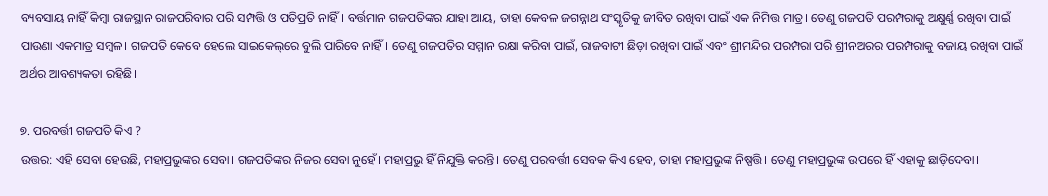ବ୍ୟବସାୟ ନାହିଁ କିମ୍ୱା ରାଜସ୍ଥାନ ରାଜପରିବାର ପରି ସମ୍ପତ୍ତି ଓ ପତିପ୍ରତି ନାହିଁ। ବର୍ତ୍ତମାନ ଗଜପତିଙ୍କର ଯାହା ଆୟ, ତାହା କେବଳ ଜଗନ୍ନାଥ ସଂସ୍କୃତିକୁ ଜୀବିତ ରଖିବା ପାଇଁ ଏକ ନିମିତ୍ତ ମାତ୍ର। ତେଣୁ ଗଜପତି ପରମ୍ପରାକୁ ଅକ୍ଷୁର୍ଣ୍ଣ ରଖିବା ପାଇଁ ପାଉଣା ଏକମାତ୍ର ସମ୍ୱଳ। ଗଜପତି କେବେ ହେଲେ ସାଇକେଲ୍‌ରେ ବୁଲି ପାରିବେ ନାହିଁ। ତେଣୁ ଗଜପତିର ସମ୍ମାନ ରକ୍ଷା କରିବା ପାଇଁ, ରାଜବାଟୀ ଛିଡ଼ା ରଖିବା ପାଇଁ ଏବଂ ଶ୍ରୀମନ୍ଦିର ପରମ୍ପରା ପରି ଶ୍ରୀନଅରର ପରମ୍ପରାକୁ ବଜାୟ ରଖିବା ପାଇଁ ଅର୍ଥର ଆବଶ୍ୟକତା ରହିଛି।

୭. ପରବର୍ତ୍ତୀ ଗଜପତି କିଏ ?
ଉତ୍ତର: ଏହି ସେବା ହେଉଛି, ମହାପ୍ରଭୁଙ୍କର ସେବା। ଗଜପତିଙ୍କର ନିଜର ସେବା ନୁହେଁ। ମହାପ୍ରଭୁ ହିଁ ନିଯୁକ୍ତି କରନ୍ତି। ତେଣୁ ପରବର୍ତ୍ତୀ ସେବକ କିଏ ହେବ, ତାହା ମହାପ୍ରଭୁଙ୍କ ନିଷ୍ପତ୍ତି। ତେଣୁ ମହାପ୍ରଭୁଙ୍କ ଉପରେ ହିଁ ଏହାକୁ ଛାଡ଼ିଦେବା।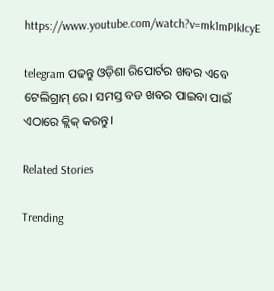https://www.youtube.com/watch?v=mk1mPIkIcyE

telegram ପଢନ୍ତୁ ଓଡ଼ିଶା ରିପୋର୍ଟର ଖବର ଏବେ ଟେଲିଗ୍ରାମ୍ ରେ। ସମସ୍ତ ବଡ ଖବର ପାଇବା ପାଇଁ ଏଠାରେ କ୍ଲିକ୍ କରନ୍ତୁ।

Related Stories

Trending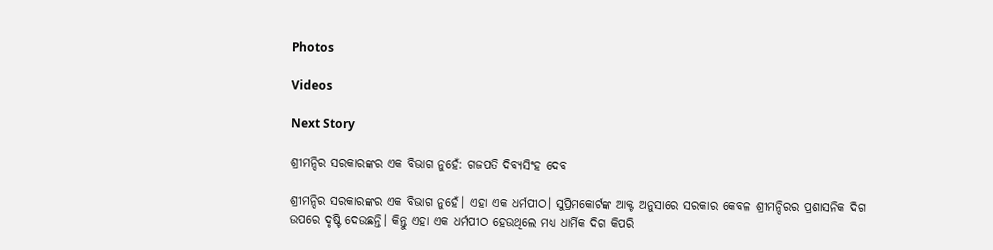Photos

Videos

Next Story

ଶ୍ରୀମନ୍ଦିର ସରକାରଙ୍କର ଏକ ବିଭାଗ ନୁହେଁ: ଗଜପତି ଦିବ୍ୟସିଂହ ଦେବ

ଶ୍ରୀମନ୍ଦିର ସରକାରଙ୍କର ଏକ ବିଭାଗ ନୁହେଁ। ଏହା ଏକ ଧର୍ମପୀଠ। ସୁପ୍ରିମକୋର୍ଟଙ୍କ ଆକ୍ଟ ଅନୁସାରେ ସରକାର କେବଳ ଶ୍ରୀମନ୍ଦିରର ପ୍ରଶାସନିକ ଦିଗ ଉପରେ ଦୃଷ୍ଟି ଦେଉଛନ୍ତି। କିନ୍ତୁ ଏହା ଏକ ଧର୍ମପୀଠ ହେଉଥିଲେ ମଧ୍ୟ ଧାର୍ମିକ ଦିଗ କିପରି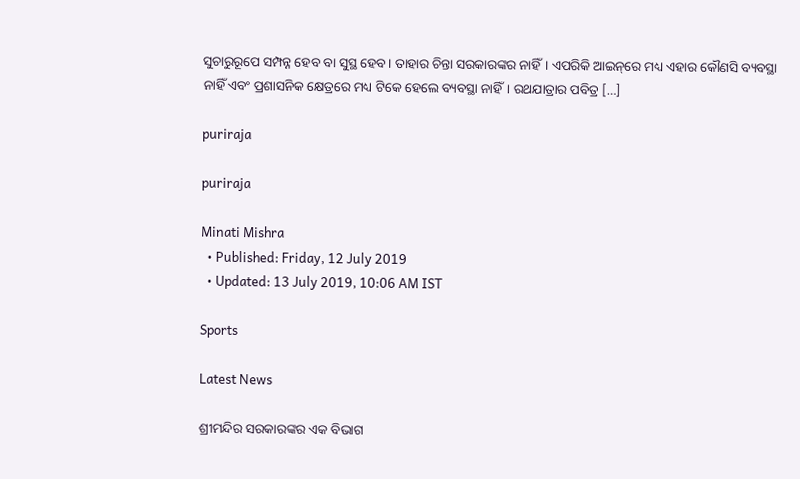ସୁଚାରୁରୂପେ ସମ୍ପନ୍ନ ହେବ ବା ସୁସ୍ଥ ହେବ। ତାହାର ଚିନ୍ତା ସରକାରଙ୍କର ନାହିଁ। ଏପରିକି ଆଇନ୍‌ରେ ମଧ୍ୟ ଏହାର କୌଣସି ବ୍ୟବସ୍ଥା ନାହିଁ ଏବଂ ପ୍ରଶାସନିକ କ୍ଷେତ୍ରରେ ମଧ୍ୟ ଟିକେ ହେଲେ ବ୍ୟବସ୍ଥା ନାହିଁ। ରଥଯାତ୍ରାର ପବିତ୍ର […]

puriraja

puriraja

Minati Mishra
  • Published: Friday, 12 July 2019
  • Updated: 13 July 2019, 10:06 AM IST

Sports

Latest News

ଶ୍ରୀମନ୍ଦିର ସରକାରଙ୍କର ଏକ ବିଭାଗ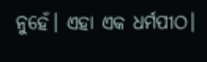ନୁହେଁ। ଏହା ଏକ ଧର୍ମପୀଠ।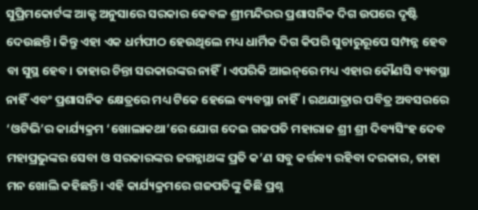ସୁପ୍ରିମକୋର୍ଟଙ୍କ ଆକ୍ଟ ଅନୁସାରେ ସରକାର କେବଳ ଶ୍ରୀମନ୍ଦିରର ପ୍ରଶାସନିକ ଦିଗ ଉପରେ ଦୃଷ୍ଟି ଦେଉଛନ୍ତି। କିନ୍ତୁ ଏହା ଏକ ଧର୍ମପୀଠ ହେଉଥିଲେ ମଧ୍ୟ ଧାର୍ମିକ ଦିଗ କିପରି ସୁଚାରୁରୂପେ ସମ୍ପନ୍ନ ହେବ ବା ସୁସ୍ଥ ହେବ। ତାହାର ଚିନ୍ତା ସରକାରଙ୍କର ନାହିଁ। ଏପରିକି ଆଇନ୍‌ରେ ମଧ୍ୟ ଏହାର କୌଣସି ବ୍ୟବସ୍ଥା ନାହିଁ ଏବଂ ପ୍ରଶାସନିକ କ୍ଷେତ୍ରରେ ମଧ୍ୟ ଟିକେ ହେଲେ ବ୍ୟବସ୍ଥା ନାହିଁ। ରଥଯାତ୍ରାର ପବିତ୍ର ଅବସରରେ ‘ଓଟିଭି’ର କାର୍ଯ୍ୟକ୍ରମ ‘ଖୋଲାକଥା’ରେ ଯୋଗ ଦେଇ ଗଜପତି ମହାରାଜ ଶ୍ରୀ ଶ୍ରୀ ଦିବ୍ୟସିଂହ ଦେବ ମହାପ୍ରଭୁଙ୍କର ସେବା ଓ ସରକାରଙ୍କର ଜଗନ୍ନାଥଙ୍କ ପ୍ରତି କ’ଣ ସବୁ କର୍ତ୍ତବ୍ୟ ରହିବା ଦରକାର, ତାହା ମନ ଖୋଲି କହିଛନ୍ତି। ଏହି କାର୍ଯ୍ୟକ୍ରମରେ ଗଜପତିଙ୍କୁ କିଛି ପ୍ରଶ୍ନ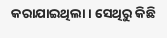କରାଯାଇଥିଲା। ସେଥିରୁ କିଛି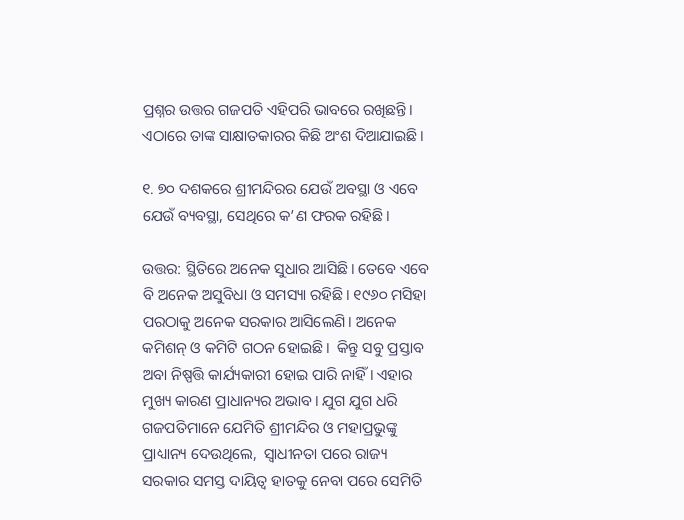ପ୍ରଶ୍ନର ଉତ୍ତର ଗଜପତି ଏହିପରି ଭାବରେ ରଖିଛନ୍ତି। ଏଠାରେ ତାଙ୍କ ସାକ୍ଷାତକାରର କିଛି ଅଂଶ ଦିଆଯାଇଛି।

୧. ୭୦ ଦଶକରେ ଶ୍ରୀମନ୍ଦିରର ଯେଉଁ ଅବସ୍ଥା ଓ ଏବେ ଯେଉଁ ବ୍ୟବସ୍ଥା, ସେଥିରେ କ’ଣ ଫରକ ରହିଛି।

ଉତ୍ତର: ସ୍ଥିତିରେ ଅନେକ ସୁଧାର ଆସିଛି। ତେବେ ଏବେ ବି ଅନେକ ଅସୁବିଧା ଓ ସମସ୍ୟା ରହିଛି। ୧୯୬୦ ମସିହା ପରଠାକୁ ଅନେକ ସରକାର ଆସିଲେଣି। ଅନେକ କମିଶନ୍ ଓ କମିଟି ଗଠନ ହୋଇଛି।  କିନ୍ତୁ ସବୁ ପ୍ରସ୍ତାବ ଅବା ନିଷ୍ପତ୍ତି କାର୍ଯ୍ୟକାରୀ ହୋଇ ପାରି ନାହିଁ। ଏହାର ମୁଖ୍ୟ କାରଣ ପ୍ରାଧାନ୍ୟର ଅଭାବ। ଯୁଗ ଯୁଗ ଧରି ଗଜପତିମାନେ ଯେମିତି ଶ୍ରୀମନ୍ଦିର ଓ ମହାପ୍ରଭୁଙ୍କୁ ପ୍ରାଧ୍ୟାନ୍ୟ ଦେଉଥିଲେ,  ସ୍ୱାଧୀନତା ପରେ ରାଜ୍ୟ ସରକାର ସମସ୍ତ ଦାୟିତ୍ୱ ହାତକୁ ନେବା ପରେ ସେମିତି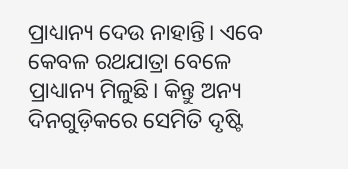ପ୍ରାଧ୍ୟାନ୍ୟ ଦେଉ ନାହାନ୍ତି। ଏବେ କେବଳ ରଥଯାତ୍ରା ବେଳେ ପ୍ରାଧ୍ୟାନ୍ୟ ମିଳୁଛି। କିନ୍ତୁ ଅନ୍ୟ ଦିନଗୁଡ଼ିକରେ ସେମିତି ଦୃଷ୍ଟି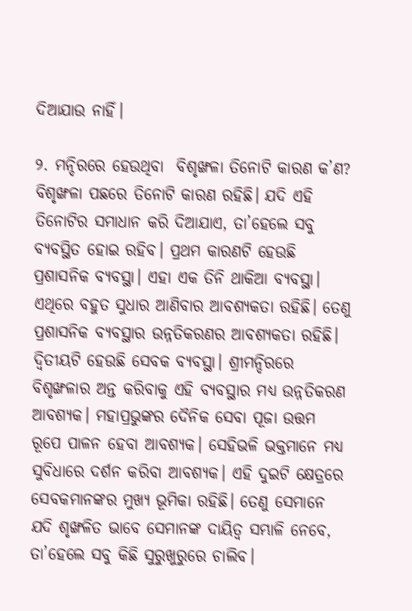ଦିଆଯାଉ ନାହିଁ।

୨. ମନ୍ଦିରରେ ହେଉଥିବା  ବିଶୃଙ୍ଖଳା ତିନୋଟି କାରଣ କ’ଣ?
ବିଶୃଙ୍ଖଳା ପଛରେ ତିନୋଟି କାରଣ ରହିଛି। ଯଦି ଏହି ତିନୋଟିର ସମାଧାନ କରି ଦିଆଯାଏ, ତା’ହେଲେ ସବୁ ବ୍ୟବସ୍ଥିତ ହୋଇ ରହିବ। ପ୍ରଥମ କାରଣଟି ହେଉଛି ପ୍ରଶାସନିକ ବ୍ୟବସ୍ଥା। ଏହା ଏକ ତିନି ଥାକିଆ ବ୍ୟବସ୍ଥା। ଏଥିରେ ବହୁତ ସୁଧାର ଆଣିବାର ଆବଶ୍ୟକତା ରହିଛି। ତେଣୁ ପ୍ରଶାସନିକ ବ୍ୟବସ୍ଥାର ଉନ୍ନତିକରଣର ଆବଶ୍ୟକତା ରହିଛି। ଦ୍ୱିତୀୟଟି ହେଉଛି ସେବକ ବ୍ୟବସ୍ଥା। ଶ୍ରୀମନ୍ଦିରରେ ବିଶୃଙ୍ଖଳାର ଅନ୍ତ କରିବାକୁ ଏହି ବ୍ୟବସ୍ଥାର ମଧ୍ୟ ଉନ୍ନତିକରଣ ଆବଶ୍ୟକ। ମହାପ୍ରଭୁଙ୍କର ଦୈନିକ ସେବା ପୂଜା ଉତ୍ତମ ରୂପେ ପାଳନ ହେବା ଆବଶ୍ୟକ। ସେହିଭଳି ଭକ୍ତମାନେ ମଧ୍ୟ ସୁବିଧାରେ ଦର୍ଶନ କରିବା ଆବଶ୍ୟକ। ଏହି ଦୁଇଟି କ୍ଷେତ୍ରରେ ସେବକମାନଙ୍କର ମୁଖ୍ୟ ଭୂମିକା ରହିଛି। ତେଣୁ ସେମାନେ ଯଦି ଶୃଙ୍ଖଳିତ ଭାବେ ସେମାନଙ୍କ ଦାୟିତ୍ୱ ସମ୍ଭାଳି ନେବେ, ତା’ହେଲେ ସବୁ କିଛି ସୁରୁଖୁରୁରେ ଚାଲିବ।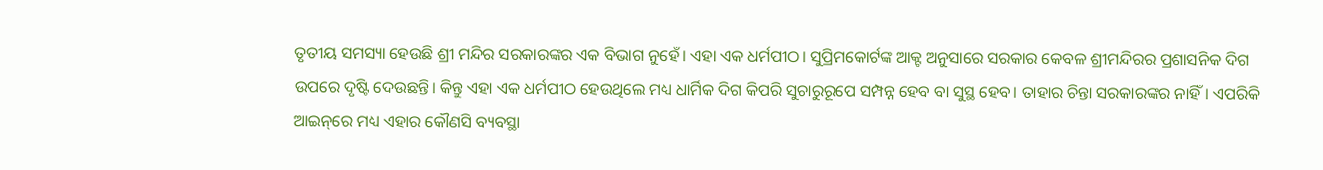ତୃତୀୟ ସମସ୍ୟା ହେଉଛି ଶ୍ରୀ ମନ୍ଦିର ସରକାରଙ୍କର ଏକ ବିଭାଗ ନୁହେଁ। ଏହା ଏକ ଧର୍ମପୀଠ। ସୁପ୍ରିମକୋର୍ଟଙ୍କ ଆକ୍ଟ ଅନୁସାରେ ସରକାର କେବଳ ଶ୍ରୀମନ୍ଦିରର ପ୍ରଶାସନିକ ଦିଗ ଉପରେ ଦୃଷ୍ଟି ଦେଉଛନ୍ତି। କିନ୍ତୁ ଏହା ଏକ ଧର୍ମପୀଠ ହେଉଥିଲେ ମଧ୍ୟ ଧାର୍ମିକ ଦିଗ କିପରି ସୁଚାରୁରୂପେ ସମ୍ପନ୍ନ ହେବ ବା ସୁସ୍ଥ ହେବ। ତାହାର ଚିନ୍ତା ସରକାରଙ୍କର ନାହିଁ। ଏପରିକି ଆଇନ୍‌ରେ ମଧ୍ୟ ଏହାର କୌଣସି ବ୍ୟବସ୍ଥା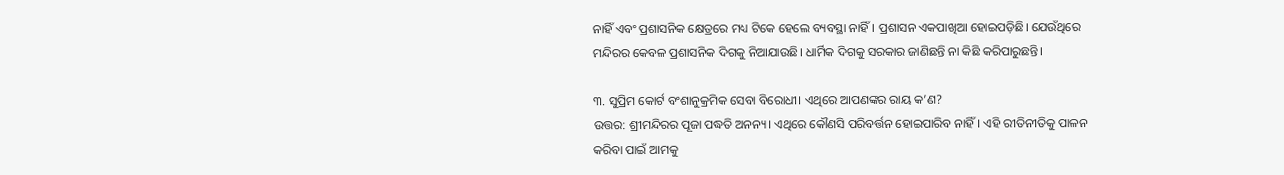ନାହିଁ ଏବଂ ପ୍ରଶାସନିକ କ୍ଷେତ୍ରରେ ମଧ୍ୟ ଟିକେ ହେଲେ ବ୍ୟବସ୍ଥା ନାହିଁ। ପ୍ରଶାସନ ଏକପାଖିଆ ହୋଇପଡ଼ିଛି। ଯେଉଁଥିରେ ମନ୍ଦିରର କେବଳ ପ୍ରଶାସନିକ ଦିଗକୁ ନିଆଯାଉଛି। ଧାର୍ମିକ ଦିଗକୁ ସରକାର ଜାଣିଛନ୍ତି ନା କିଛି କରିପାରୁଛନ୍ତି।

୩. ସୁପ୍ରିମ କୋର୍ଟ ବଂଶାନୁକ୍ରମିକ ସେବା ବିରୋଧୀ। ଏଥିରେ ଆପଣଙ୍କର ରାୟ କ’ଣ?
ଉତ୍ତର: ଶ୍ରୀମନ୍ଦିରର ପୂଜା ପଦ୍ଧତି ଅନନ୍ୟ। ଏଥିରେ କୌଣସି ପରିବର୍ତ୍ତନ ହୋଇପାରିବ ନାହିଁ। ଏହି ରୀତିନୀତିକୁ ପାଳନ କରିବା ପାଇଁ ଆମକୁ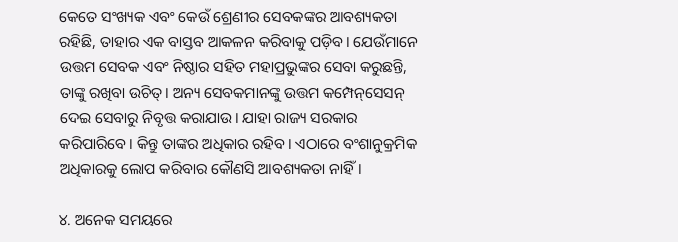କେତେ ସଂଖ୍ୟକ ଏବଂ କେଉଁ ଶ୍ରେଣୀର ସେବକଙ୍କର ଆବଶ୍ୟକତା ରହିଛି, ତାହାର ଏକ ବାସ୍ତବ ଆକଳନ କରିବାକୁ ପଡ଼ିବ। ଯେଉଁମାନେ ଉତ୍ତମ ସେବକ ଏବଂ ନିଷ୍ଠାର ସହିତ ମହାପ୍ରଭୁଙ୍କର ସେବା କରୁଛନ୍ତି, ତାଙ୍କୁ ରଖିବା ଉଚିତ୍‌। ଅନ୍ୟ ସେବକମାନଙ୍କୁ ଉତ୍ତମ କମ୍ପେନ୍‌ସେସନ୍‌ ଦେଇ ସେବାରୁ ନିବୃତ୍ତ କରାଯାଉ। ଯାହା ରାଜ୍ୟ ସରକାର କରିପାରିବେ। କିନ୍ତୁ ତାଙ୍କର ଅଧିକାର ରହିବ। ଏଠାରେ ବଂଶାନୁକ୍ରମିକ ଅଧିକାରକୁ ଲୋପ କରିବାର କୌଣସି ଆବଶ୍ୟକତା ନାହିଁ।

୪. ଅନେକ ସମୟରେ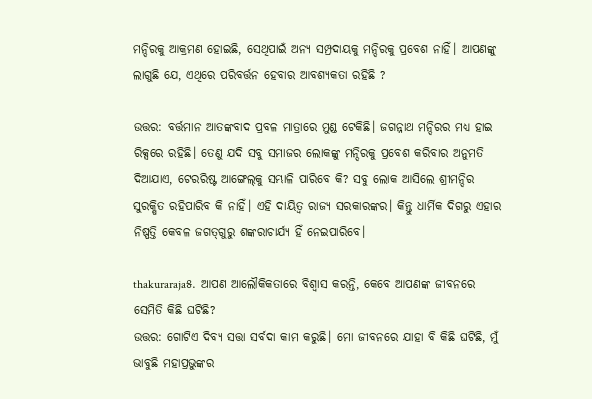ମନ୍ଦିରକୁ ଆକ୍ରମଣ ହୋଇଛି, ସେଥିପାଇଁ ଅନ୍ୟ ସମ୍ପ୍ରଦାୟକୁ ମନ୍ଦିରକୁ ପ୍ରବେଶ ନାହିଁ। ଆପଣଙ୍କୁ ଲାଗୁଛି ଯେ, ଏଥିରେ ପରିବର୍ତ୍ତନ ହେବାର ଆବଶ୍ୟକତା ରହିଛି ?

ଉତ୍ତର: ବର୍ତ୍ତମାନ ଆତଙ୍କବାଦ ପ୍ରବଳ ମାତ୍ରାରେ ମୁଣ୍ଡ ଟେକିଛି। ଜଗନ୍ନାଥ ମନ୍ଦିରର ମଧ୍ୟ ହାଇ ରିକ୍ସରେ ରହିଛି। ତେଣୁ ଯଦି ସବୁ ସମାଜର ଲୋକଙ୍କୁ ମନ୍ଦିରକୁ ପ୍ରବେଶ କରିବାର ଅନୁମତି ଦିଆଯାଏ, ଟେରରିଷ୍ଟ ଆଙ୍ଗେଲ୍‌କୁ ସମ୍ଭାଳି ପାରିବେ କି? ସବୁ ଲୋକ ଆସିଲେ ଶ୍ରୀମନ୍ଦିର ସୁରକ୍ଷିତ ରହିପାରିବ କି ନାହିଁ। ଏହି ଦାୟିତ୍ୱ ରାଜ୍ୟ ସରକାରଙ୍କର। କିନ୍ତୁ ଧାର୍ମିକ ଦିଗରୁ ଏହାର ନିଷ୍ପତ୍ତି କେବଳ ଜଗତ୍‌ଗୁରୁ ଶଙ୍କରାଚାର୍ଯ୍ୟ ହିଁ ନେଇପାରିବେ।

thakuraraja୫. ଆପଣ ଆଲୌକିକତାରେ ବିଶ୍ୱାସ କରନ୍ତି, କେବେ ଆପଣଙ୍କ ଜୀବନରେ ସେମିତି କିଛି ଘଟିଛି?
ଉତ୍ତର: ଗୋଟିଏ ଦିବ୍ୟ ସତ୍ତା ସର୍ବଦା କାମ କରୁଛି। ମୋ ଜୀବନରେ ଯାହା ବି କିଛି ଘଟିଛି, ମୁଁ ଭାବୁଛି ମହାପ୍ରଭୁଙ୍କର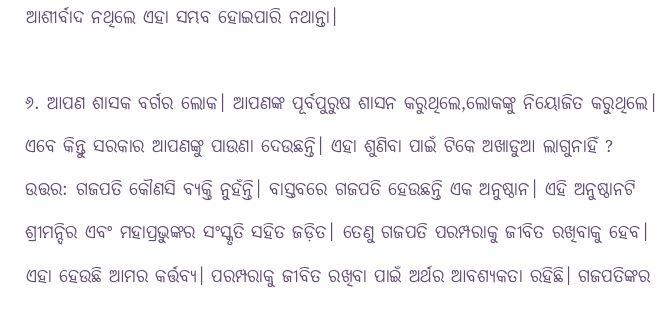ଆଶୀର୍ବାଦ ନଥିଲେ ଏହା ସମ୍ଭବ ହୋଇପାରି ନଥାନ୍ତା।

୬. ଆପଣ ଶାସକ ବର୍ଗର ଲୋକ। ଆପଣଙ୍କ ପୂର୍ବପୁରୁଷ ଶାସନ କରୁଥିଲେ,ଲୋକଙ୍କୁ ନିୟୋଜିତ କରୁଥିଲେ। ଏବେ କିନ୍ତୁ ସରକାର ଆପଣଙ୍କୁ ପାଉଣା ଦେଉଛନ୍ତି। ଏହା ଶୁଣିବା ପାଇଁ ଟିକେ ଅଖାଡୁଆ ଲାଗୁନାହିଁ ?
ଉତ୍ତର: ଗଜପତି କୌଣସି ବ୍ୟକ୍ତି ନୁହଁନ୍ତି। ବାସ୍ତବରେ ଗଜପତି ହେଉଛନ୍ତି ଏକ ଅନୁଷ୍ଠାନ। ଏହି ଅନୁଷ୍ଠାନଟି ଶ୍ରୀମନ୍ଦିର ଏବଂ ମହାପ୍ରଭୁଙ୍କର ସଂସ୍କୃତି ସହିତ ଜଡ଼ିତ। ତେଣୁ ଗଜପତି ପରମ୍ପରାକୁ ଜୀବିତ ରଖିବାକୁ ହେବ। ଏହା ହେଉଛି ଆମର କର୍ତ୍ତବ୍ୟ। ପରମ୍ପରାକୁ ଜୀବିତ ରଖିବା ପାଇଁ ଅର୍ଥର ଆବଶ୍ୟକତା ରହିଛି। ଗଜପତିଙ୍କର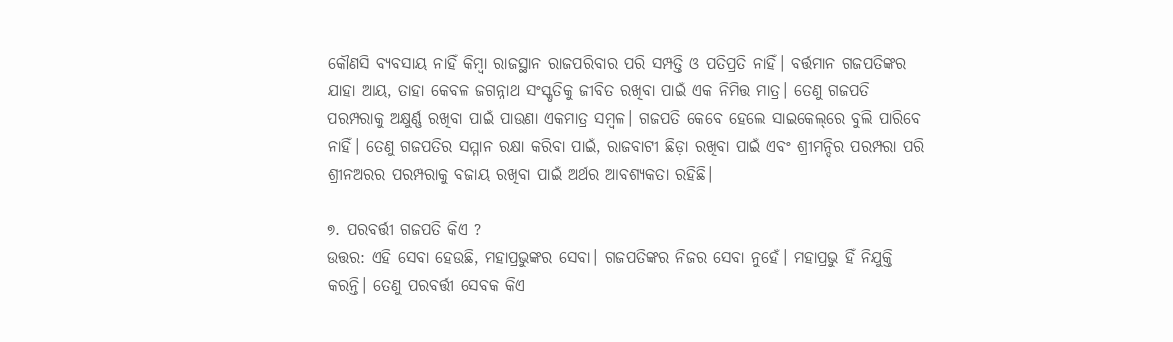କୌଣସି ବ୍ୟବସାୟ ନାହିଁ କିମ୍ୱା ରାଜସ୍ଥାନ ରାଜପରିବାର ପରି ସମ୍ପତ୍ତି ଓ ପତିପ୍ରତି ନାହିଁ। ବର୍ତ୍ତମାନ ଗଜପତିଙ୍କର ଯାହା ଆୟ, ତାହା କେବଳ ଜଗନ୍ନାଥ ସଂସ୍କୃତିକୁ ଜୀବିତ ରଖିବା ପାଇଁ ଏକ ନିମିତ୍ତ ମାତ୍ର। ତେଣୁ ଗଜପତି ପରମ୍ପରାକୁ ଅକ୍ଷୁର୍ଣ୍ଣ ରଖିବା ପାଇଁ ପାଉଣା ଏକମାତ୍ର ସମ୍ୱଳ। ଗଜପତି କେବେ ହେଲେ ସାଇକେଲ୍‌ରେ ବୁଲି ପାରିବେ ନାହିଁ। ତେଣୁ ଗଜପତିର ସମ୍ମାନ ରକ୍ଷା କରିବା ପାଇଁ, ରାଜବାଟୀ ଛିଡ଼ା ରଖିବା ପାଇଁ ଏବଂ ଶ୍ରୀମନ୍ଦିର ପରମ୍ପରା ପରି ଶ୍ରୀନଅରର ପରମ୍ପରାକୁ ବଜାୟ ରଖିବା ପାଇଁ ଅର୍ଥର ଆବଶ୍ୟକତା ରହିଛି।

୭. ପରବର୍ତ୍ତୀ ଗଜପତି କିଏ ?
ଉତ୍ତର: ଏହି ସେବା ହେଉଛି, ମହାପ୍ରଭୁଙ୍କର ସେବା। ଗଜପତିଙ୍କର ନିଜର ସେବା ନୁହେଁ। ମହାପ୍ରଭୁ ହିଁ ନିଯୁକ୍ତି କରନ୍ତି। ତେଣୁ ପରବର୍ତ୍ତୀ ସେବକ କିଏ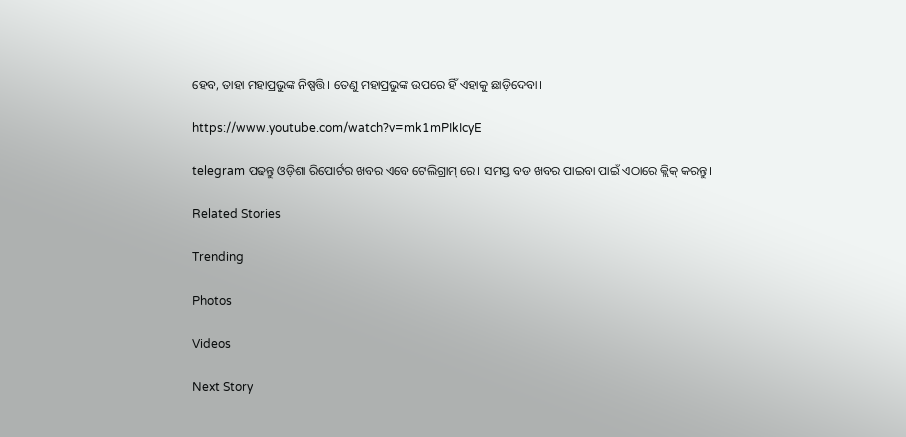ହେବ, ତାହା ମହାପ୍ରଭୁଙ୍କ ନିଷ୍ପତ୍ତି। ତେଣୁ ମହାପ୍ରଭୁଙ୍କ ଉପରେ ହିଁ ଏହାକୁ ଛାଡ଼ିଦେବା।

https://www.youtube.com/watch?v=mk1mPIkIcyE

telegram ପଢନ୍ତୁ ଓଡ଼ିଶା ରିପୋର୍ଟର ଖବର ଏବେ ଟେଲିଗ୍ରାମ୍ ରେ। ସମସ୍ତ ବଡ ଖବର ପାଇବା ପାଇଁ ଏଠାରେ କ୍ଲିକ୍ କରନ୍ତୁ।

Related Stories

Trending

Photos

Videos

Next Story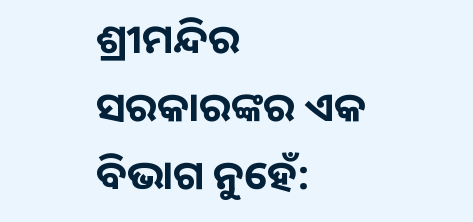ଶ୍ରୀମନ୍ଦିର ସରକାରଙ୍କର ଏକ ବିଭାଗ ନୁହେଁ: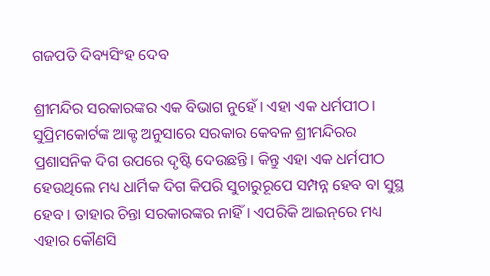ଗଜପତି ଦିବ୍ୟସିଂହ ଦେବ

ଶ୍ରୀମନ୍ଦିର ସରକାରଙ୍କର ଏକ ବିଭାଗ ନୁହେଁ। ଏହା ଏକ ଧର୍ମପୀଠ। ସୁପ୍ରିମକୋର୍ଟଙ୍କ ଆକ୍ଟ ଅନୁସାରେ ସରକାର କେବଳ ଶ୍ରୀମନ୍ଦିରର ପ୍ରଶାସନିକ ଦିଗ ଉପରେ ଦୃଷ୍ଟି ଦେଉଛନ୍ତି। କିନ୍ତୁ ଏହା ଏକ ଧର୍ମପୀଠ ହେଉଥିଲେ ମଧ୍ୟ ଧାର୍ମିକ ଦିଗ କିପରି ସୁଚାରୁରୂପେ ସମ୍ପନ୍ନ ହେବ ବା ସୁସ୍ଥ ହେବ। ତାହାର ଚିନ୍ତା ସରକାରଙ୍କର ନାହିଁ। ଏପରିକି ଆଇନ୍‌ରେ ମଧ୍ୟ ଏହାର କୌଣସି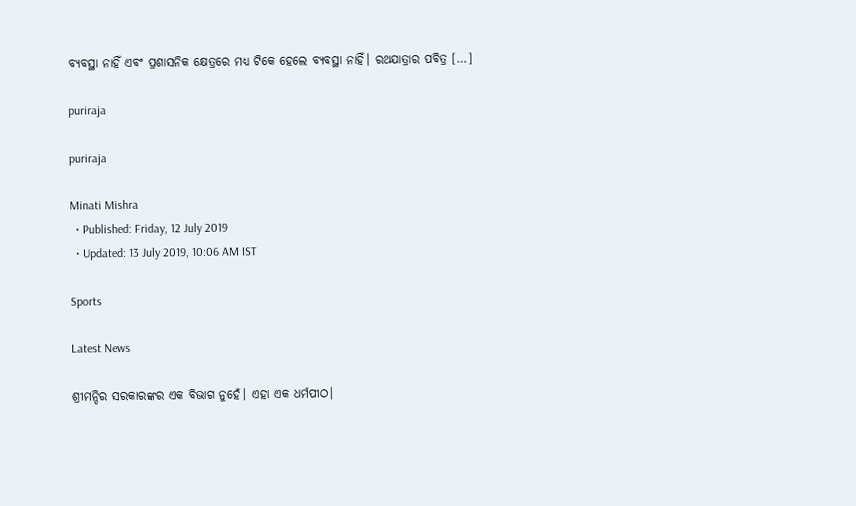ବ୍ୟବସ୍ଥା ନାହିଁ ଏବଂ ପ୍ରଶାସନିକ କ୍ଷେତ୍ରରେ ମଧ୍ୟ ଟିକେ ହେଲେ ବ୍ୟବସ୍ଥା ନାହିଁ। ରଥଯାତ୍ରାର ପବିତ୍ର […]

puriraja

puriraja

Minati Mishra
  • Published: Friday, 12 July 2019
  • Updated: 13 July 2019, 10:06 AM IST

Sports

Latest News

ଶ୍ରୀମନ୍ଦିର ସରକାରଙ୍କର ଏକ ବିଭାଗ ନୁହେଁ। ଏହା ଏକ ଧର୍ମପୀଠ।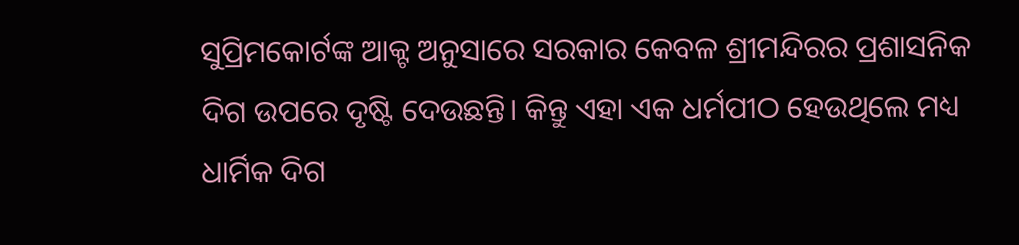ସୁପ୍ରିମକୋର୍ଟଙ୍କ ଆକ୍ଟ ଅନୁସାରେ ସରକାର କେବଳ ଶ୍ରୀମନ୍ଦିରର ପ୍ରଶାସନିକ ଦିଗ ଉପରେ ଦୃଷ୍ଟି ଦେଉଛନ୍ତି। କିନ୍ତୁ ଏହା ଏକ ଧର୍ମପୀଠ ହେଉଥିଲେ ମଧ୍ୟ ଧାର୍ମିକ ଦିଗ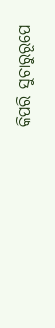କିପରି ସୁଚାରୁରୂପେ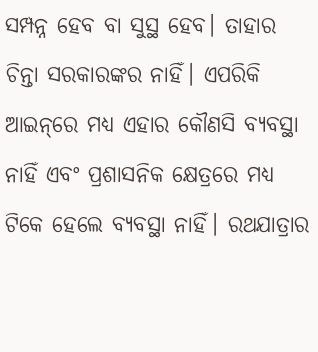ସମ୍ପନ୍ନ ହେବ ବା ସୁସ୍ଥ ହେବ। ତାହାର ଚିନ୍ତା ସରକାରଙ୍କର ନାହିଁ। ଏପରିକି ଆଇନ୍‌ରେ ମଧ୍ୟ ଏହାର କୌଣସି ବ୍ୟବସ୍ଥା ନାହିଁ ଏବଂ ପ୍ରଶାସନିକ କ୍ଷେତ୍ରରେ ମଧ୍ୟ ଟିକେ ହେଲେ ବ୍ୟବସ୍ଥା ନାହିଁ। ରଥଯାତ୍ରାର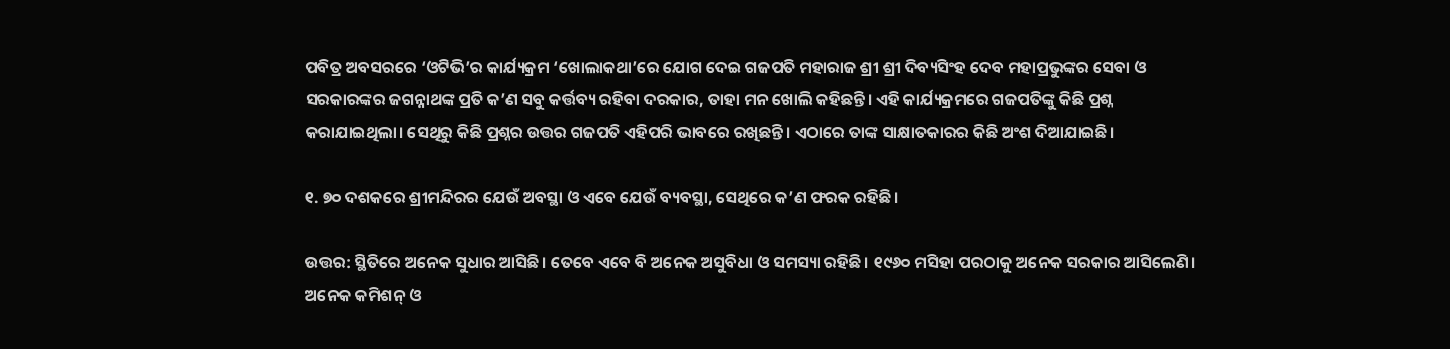ପବିତ୍ର ଅବସରରେ ‘ଓଟିଭି’ର କାର୍ଯ୍ୟକ୍ରମ ‘ଖୋଲାକଥା’ରେ ଯୋଗ ଦେଇ ଗଜପତି ମହାରାଜ ଶ୍ରୀ ଶ୍ରୀ ଦିବ୍ୟସିଂହ ଦେବ ମହାପ୍ରଭୁଙ୍କର ସେବା ଓ ସରକାରଙ୍କର ଜଗନ୍ନାଥଙ୍କ ପ୍ରତି କ’ଣ ସବୁ କର୍ତ୍ତବ୍ୟ ରହିବା ଦରକାର, ତାହା ମନ ଖୋଲି କହିଛନ୍ତି। ଏହି କାର୍ଯ୍ୟକ୍ରମରେ ଗଜପତିଙ୍କୁ କିଛି ପ୍ରଶ୍ନ କରାଯାଇଥିଲା। ସେଥିରୁ କିଛି ପ୍ରଶ୍ନର ଉତ୍ତର ଗଜପତି ଏହିପରି ଭାବରେ ରଖିଛନ୍ତି। ଏଠାରେ ତାଙ୍କ ସାକ୍ଷାତକାରର କିଛି ଅଂଶ ଦିଆଯାଇଛି।

୧. ୭୦ ଦଶକରେ ଶ୍ରୀମନ୍ଦିରର ଯେଉଁ ଅବସ୍ଥା ଓ ଏବେ ଯେଉଁ ବ୍ୟବସ୍ଥା, ସେଥିରେ କ’ଣ ଫରକ ରହିଛି।

ଉତ୍ତର: ସ୍ଥିତିରେ ଅନେକ ସୁଧାର ଆସିଛି। ତେବେ ଏବେ ବି ଅନେକ ଅସୁବିଧା ଓ ସମସ୍ୟା ରହିଛି। ୧୯୬୦ ମସିହା ପରଠାକୁ ଅନେକ ସରକାର ଆସିଲେଣି। ଅନେକ କମିଶନ୍ ଓ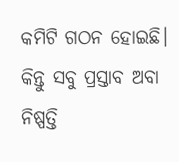କମିଟି ଗଠନ ହୋଇଛି।  କିନ୍ତୁ ସବୁ ପ୍ରସ୍ତାବ ଅବା ନିଷ୍ପତ୍ତି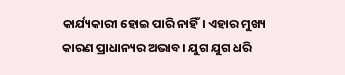କାର୍ଯ୍ୟକାରୀ ହୋଇ ପାରି ନାହିଁ। ଏହାର ମୁଖ୍ୟ କାରଣ ପ୍ରାଧାନ୍ୟର ଅଭାବ। ଯୁଗ ଯୁଗ ଧରି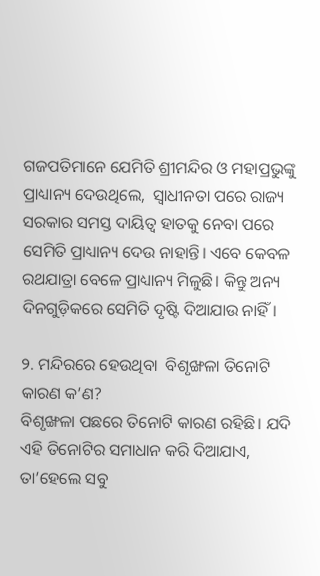ଗଜପତିମାନେ ଯେମିତି ଶ୍ରୀମନ୍ଦିର ଓ ମହାପ୍ରଭୁଙ୍କୁ ପ୍ରାଧ୍ୟାନ୍ୟ ଦେଉଥିଲେ,  ସ୍ୱାଧୀନତା ପରେ ରାଜ୍ୟ ସରକାର ସମସ୍ତ ଦାୟିତ୍ୱ ହାତକୁ ନେବା ପରେ ସେମିତି ପ୍ରାଧ୍ୟାନ୍ୟ ଦେଉ ନାହାନ୍ତି। ଏବେ କେବଳ ରଥଯାତ୍ରା ବେଳେ ପ୍ରାଧ୍ୟାନ୍ୟ ମିଳୁଛି। କିନ୍ତୁ ଅନ୍ୟ ଦିନଗୁଡ଼ିକରେ ସେମିତି ଦୃଷ୍ଟି ଦିଆଯାଉ ନାହିଁ।

୨. ମନ୍ଦିରରେ ହେଉଥିବା  ବିଶୃଙ୍ଖଳା ତିନୋଟି କାରଣ କ’ଣ?
ବିଶୃଙ୍ଖଳା ପଛରେ ତିନୋଟି କାରଣ ରହିଛି। ଯଦି ଏହି ତିନୋଟିର ସମାଧାନ କରି ଦିଆଯାଏ, ତା’ହେଲେ ସବୁ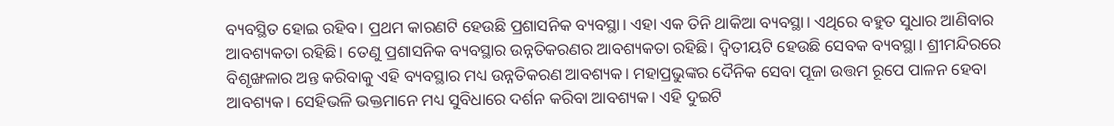ବ୍ୟବସ୍ଥିତ ହୋଇ ରହିବ। ପ୍ରଥମ କାରଣଟି ହେଉଛି ପ୍ରଶାସନିକ ବ୍ୟବସ୍ଥା। ଏହା ଏକ ତିନି ଥାକିଆ ବ୍ୟବସ୍ଥା। ଏଥିରେ ବହୁତ ସୁଧାର ଆଣିବାର ଆବଶ୍ୟକତା ରହିଛି। ତେଣୁ ପ୍ରଶାସନିକ ବ୍ୟବସ୍ଥାର ଉନ୍ନତିକରଣର ଆବଶ୍ୟକତା ରହିଛି। ଦ୍ୱିତୀୟଟି ହେଉଛି ସେବକ ବ୍ୟବସ୍ଥା। ଶ୍ରୀମନ୍ଦିରରେ ବିଶୃଙ୍ଖଳାର ଅନ୍ତ କରିବାକୁ ଏହି ବ୍ୟବସ୍ଥାର ମଧ୍ୟ ଉନ୍ନତିକରଣ ଆବଶ୍ୟକ। ମହାପ୍ରଭୁଙ୍କର ଦୈନିକ ସେବା ପୂଜା ଉତ୍ତମ ରୂପେ ପାଳନ ହେବା ଆବଶ୍ୟକ। ସେହିଭଳି ଭକ୍ତମାନେ ମଧ୍ୟ ସୁବିଧାରେ ଦର୍ଶନ କରିବା ଆବଶ୍ୟକ। ଏହି ଦୁଇଟି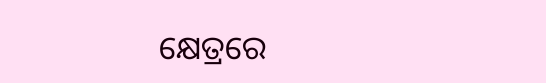କ୍ଷେତ୍ରରେ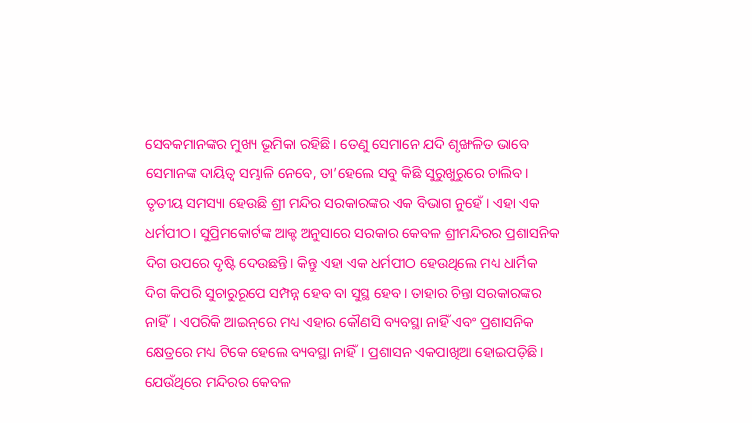ସେବକମାନଙ୍କର ମୁଖ୍ୟ ଭୂମିକା ରହିଛି। ତେଣୁ ସେମାନେ ଯଦି ଶୃଙ୍ଖଳିତ ଭାବେ ସେମାନଙ୍କ ଦାୟିତ୍ୱ ସମ୍ଭାଳି ନେବେ, ତା’ହେଲେ ସବୁ କିଛି ସୁରୁଖୁରୁରେ ଚାଲିବ। ତୃତୀୟ ସମସ୍ୟା ହେଉଛି ଶ୍ରୀ ମନ୍ଦିର ସରକାରଙ୍କର ଏକ ବିଭାଗ ନୁହେଁ। ଏହା ଏକ ଧର୍ମପୀଠ। ସୁପ୍ରିମକୋର୍ଟଙ୍କ ଆକ୍ଟ ଅନୁସାରେ ସରକାର କେବଳ ଶ୍ରୀମନ୍ଦିରର ପ୍ରଶାସନିକ ଦିଗ ଉପରେ ଦୃଷ୍ଟି ଦେଉଛନ୍ତି। କିନ୍ତୁ ଏହା ଏକ ଧର୍ମପୀଠ ହେଉଥିଲେ ମଧ୍ୟ ଧାର୍ମିକ ଦିଗ କିପରି ସୁଚାରୁରୂପେ ସମ୍ପନ୍ନ ହେବ ବା ସୁସ୍ଥ ହେବ। ତାହାର ଚିନ୍ତା ସରକାରଙ୍କର ନାହିଁ। ଏପରିକି ଆଇନ୍‌ରେ ମଧ୍ୟ ଏହାର କୌଣସି ବ୍ୟବସ୍ଥା ନାହିଁ ଏବଂ ପ୍ରଶାସନିକ କ୍ଷେତ୍ରରେ ମଧ୍ୟ ଟିକେ ହେଲେ ବ୍ୟବସ୍ଥା ନାହିଁ। ପ୍ରଶାସନ ଏକପାଖିଆ ହୋଇପଡ଼ିଛି। ଯେଉଁଥିରେ ମନ୍ଦିରର କେବଳ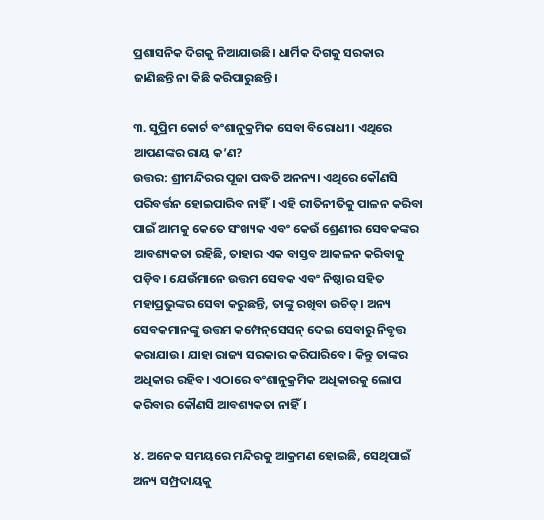ପ୍ରଶାସନିକ ଦିଗକୁ ନିଆଯାଉଛି। ଧାର୍ମିକ ଦିଗକୁ ସରକାର ଜାଣିଛନ୍ତି ନା କିଛି କରିପାରୁଛନ୍ତି।

୩. ସୁପ୍ରିମ କୋର୍ଟ ବଂଶାନୁକ୍ରମିକ ସେବା ବିରୋଧୀ। ଏଥିରେ ଆପଣଙ୍କର ରାୟ କ’ଣ?
ଉତ୍ତର: ଶ୍ରୀମନ୍ଦିରର ପୂଜା ପଦ୍ଧତି ଅନନ୍ୟ। ଏଥିରେ କୌଣସି ପରିବର୍ତ୍ତନ ହୋଇପାରିବ ନାହିଁ। ଏହି ରୀତିନୀତିକୁ ପାଳନ କରିବା ପାଇଁ ଆମକୁ କେତେ ସଂଖ୍ୟକ ଏବଂ କେଉଁ ଶ୍ରେଣୀର ସେବକଙ୍କର ଆବଶ୍ୟକତା ରହିଛି, ତାହାର ଏକ ବାସ୍ତବ ଆକଳନ କରିବାକୁ ପଡ଼ିବ। ଯେଉଁମାନେ ଉତ୍ତମ ସେବକ ଏବଂ ନିଷ୍ଠାର ସହିତ ମହାପ୍ରଭୁଙ୍କର ସେବା କରୁଛନ୍ତି, ତାଙ୍କୁ ରଖିବା ଉଚିତ୍‌। ଅନ୍ୟ ସେବକମାନଙ୍କୁ ଉତ୍ତମ କମ୍ପେନ୍‌ସେସନ୍‌ ଦେଇ ସେବାରୁ ନିବୃତ୍ତ କରାଯାଉ। ଯାହା ରାଜ୍ୟ ସରକାର କରିପାରିବେ। କିନ୍ତୁ ତାଙ୍କର ଅଧିକାର ରହିବ। ଏଠାରେ ବଂଶାନୁକ୍ରମିକ ଅଧିକାରକୁ ଲୋପ କରିବାର କୌଣସି ଆବଶ୍ୟକତା ନାହିଁ।

୪. ଅନେକ ସମୟରେ ମନ୍ଦିରକୁ ଆକ୍ରମଣ ହୋଇଛି, ସେଥିପାଇଁ ଅନ୍ୟ ସମ୍ପ୍ରଦାୟକୁ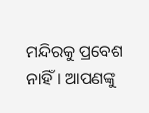ମନ୍ଦିରକୁ ପ୍ରବେଶ ନାହିଁ। ଆପଣଙ୍କୁ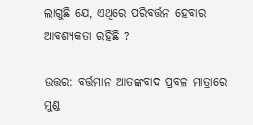ଲାଗୁଛି ଯେ, ଏଥିରେ ପରିବର୍ତ୍ତନ ହେବାର ଆବଶ୍ୟକତା ରହିଛି ?

ଉତ୍ତର: ବର୍ତ୍ତମାନ ଆତଙ୍କବାଦ ପ୍ରବଳ ମାତ୍ରାରେ ମୁଣ୍ଡ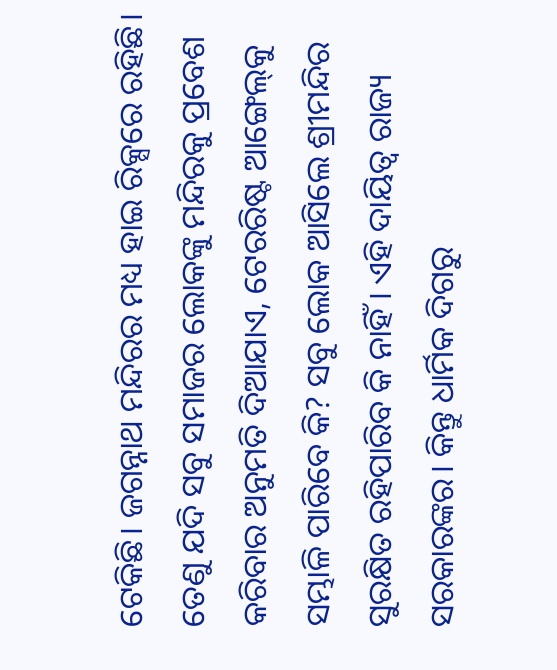ଟେକିଛି। ଜଗନ୍ନାଥ ମନ୍ଦିରର ମଧ୍ୟ ହାଇ ରିକ୍ସରେ ରହିଛି। ତେଣୁ ଯଦି ସବୁ ସମାଜର ଲୋକଙ୍କୁ ମନ୍ଦିରକୁ ପ୍ରବେଶ କରିବାର ଅନୁମତି ଦିଆଯାଏ, ଟେରରିଷ୍ଟ ଆଙ୍ଗେଲ୍‌କୁ ସମ୍ଭାଳି ପାରିବେ କି? ସବୁ ଲୋକ ଆସିଲେ ଶ୍ରୀମନ୍ଦିର ସୁରକ୍ଷିତ ରହିପାରିବ କି ନାହିଁ। ଏହି ଦାୟିତ୍ୱ ରାଜ୍ୟ ସରକାରଙ୍କର। କିନ୍ତୁ ଧାର୍ମିକ ଦିଗରୁ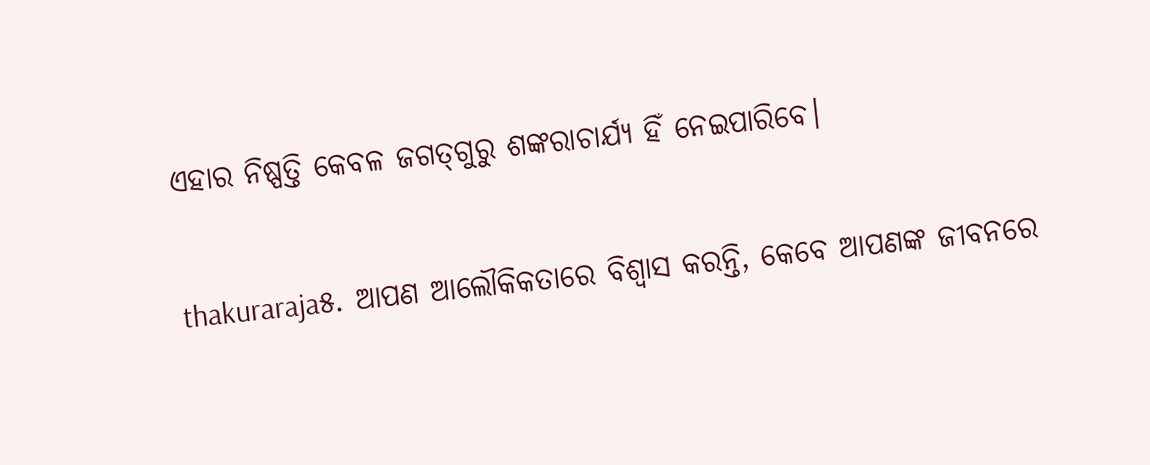ଏହାର ନିଷ୍ପତ୍ତି କେବଳ ଜଗତ୍‌ଗୁରୁ ଶଙ୍କରାଚାର୍ଯ୍ୟ ହିଁ ନେଇପାରିବେ।

thakuraraja୫. ଆପଣ ଆଲୌକିକତାରେ ବିଶ୍ୱାସ କରନ୍ତି, କେବେ ଆପଣଙ୍କ ଜୀବନରେ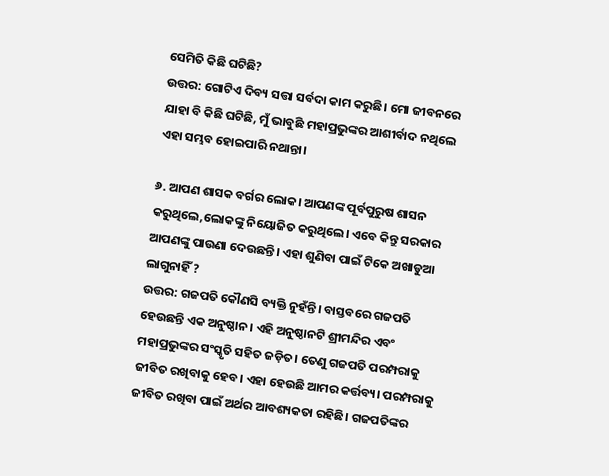ସେମିତି କିଛି ଘଟିଛି?
ଉତ୍ତର: ଗୋଟିଏ ଦିବ୍ୟ ସତ୍ତା ସର୍ବଦା କାମ କରୁଛି। ମୋ ଜୀବନରେ ଯାହା ବି କିଛି ଘଟିଛି, ମୁଁ ଭାବୁଛି ମହାପ୍ରଭୁଙ୍କର ଆଶୀର୍ବାଦ ନଥିଲେ ଏହା ସମ୍ଭବ ହୋଇପାରି ନଥାନ୍ତା।

୬. ଆପଣ ଶାସକ ବର୍ଗର ଲୋକ। ଆପଣଙ୍କ ପୂର୍ବପୁରୁଷ ଶାସନ କରୁଥିଲେ,ଲୋକଙ୍କୁ ନିୟୋଜିତ କରୁଥିଲେ। ଏବେ କିନ୍ତୁ ସରକାର ଆପଣଙ୍କୁ ପାଉଣା ଦେଉଛନ୍ତି। ଏହା ଶୁଣିବା ପାଇଁ ଟିକେ ଅଖାଡୁଆ ଲାଗୁନାହିଁ ?
ଉତ୍ତର: ଗଜପତି କୌଣସି ବ୍ୟକ୍ତି ନୁହଁନ୍ତି। ବାସ୍ତବରେ ଗଜପତି ହେଉଛନ୍ତି ଏକ ଅନୁଷ୍ଠାନ। ଏହି ଅନୁଷ୍ଠାନଟି ଶ୍ରୀମନ୍ଦିର ଏବଂ ମହାପ୍ରଭୁଙ୍କର ସଂସ୍କୃତି ସହିତ ଜଡ଼ିତ। ତେଣୁ ଗଜପତି ପରମ୍ପରାକୁ ଜୀବିତ ରଖିବାକୁ ହେବ। ଏହା ହେଉଛି ଆମର କର୍ତ୍ତବ୍ୟ। ପରମ୍ପରାକୁ ଜୀବିତ ରଖିବା ପାଇଁ ଅର୍ଥର ଆବଶ୍ୟକତା ରହିଛି। ଗଜପତିଙ୍କର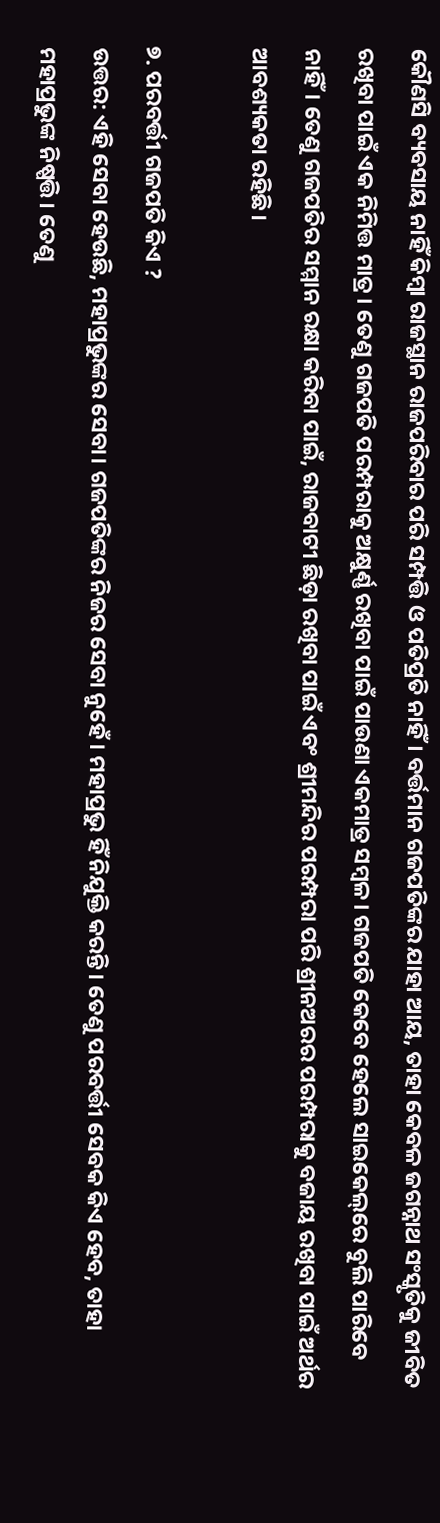କୌଣସି ବ୍ୟବସାୟ ନାହିଁ କିମ୍ୱା ରାଜସ୍ଥାନ ରାଜପରିବାର ପରି ସମ୍ପତ୍ତି ଓ ପତିପ୍ରତି ନାହିଁ। ବର୍ତ୍ତମାନ ଗଜପତିଙ୍କର ଯାହା ଆୟ, ତାହା କେବଳ ଜଗନ୍ନାଥ ସଂସ୍କୃତିକୁ ଜୀବିତ ରଖିବା ପାଇଁ ଏକ ନିମିତ୍ତ ମାତ୍ର। ତେଣୁ ଗଜପତି ପରମ୍ପରାକୁ ଅକ୍ଷୁର୍ଣ୍ଣ ରଖିବା ପାଇଁ ପାଉଣା ଏକମାତ୍ର ସମ୍ୱଳ। ଗଜପତି କେବେ ହେଲେ ସାଇକେଲ୍‌ରେ ବୁଲି ପାରିବେ ନାହିଁ। ତେଣୁ ଗଜପତିର ସମ୍ମାନ ରକ୍ଷା କରିବା ପାଇଁ, ରାଜବାଟୀ ଛିଡ଼ା ରଖିବା ପାଇଁ ଏବଂ ଶ୍ରୀମନ୍ଦିର ପରମ୍ପରା ପରି ଶ୍ରୀନଅରର ପରମ୍ପରାକୁ ବଜାୟ ରଖିବା ପାଇଁ ଅର୍ଥର ଆବଶ୍ୟକତା ରହିଛି।

୭. ପରବର୍ତ୍ତୀ ଗଜପତି କିଏ ?
ଉତ୍ତର: ଏହି ସେବା ହେଉଛି, ମହାପ୍ରଭୁଙ୍କର ସେବା। ଗଜପତିଙ୍କର ନିଜର ସେବା ନୁହେଁ। ମହାପ୍ରଭୁ ହିଁ ନିଯୁକ୍ତି କରନ୍ତି। ତେଣୁ ପରବର୍ତ୍ତୀ ସେବକ କିଏ ହେବ, ତାହା ମହାପ୍ରଭୁଙ୍କ ନିଷ୍ପତ୍ତି। ତେଣୁ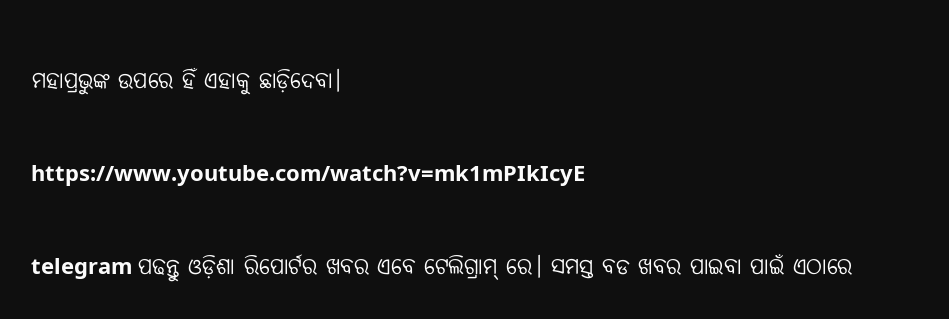ମହାପ୍ରଭୁଙ୍କ ଉପରେ ହିଁ ଏହାକୁ ଛାଡ଼ିଦେବା।

https://www.youtube.com/watch?v=mk1mPIkIcyE

telegram ପଢନ୍ତୁ ଓଡ଼ିଶା ରିପୋର୍ଟର ଖବର ଏବେ ଟେଲିଗ୍ରାମ୍ ରେ। ସମସ୍ତ ବଡ ଖବର ପାଇବା ପାଇଁ ଏଠାରେ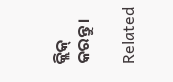କ୍ଲିକ୍ କରନ୍ତୁ।

Related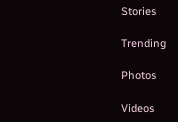Stories

Trending

Photos

Videos